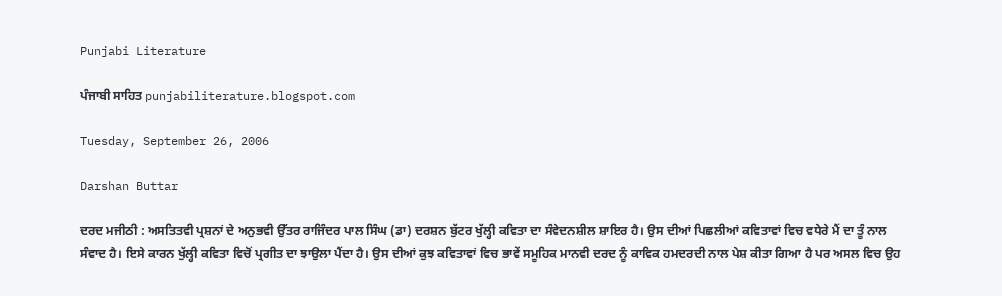Punjabi Literature

ਪੰਜਾਬੀ ਸਾਹਿਤ punjabiliterature.blogspot.com

Tuesday, September 26, 2006

Darshan Buttar

ਦਰਦ ਮਜੀਠੀ : ਅਸਤਿਤਵੀ ਪ੍ਰਸ਼ਨਾਂ ਦੇ ਅਨੁਭਵੀ ਉੱਤਰ ਰਾਜਿੰਦਰ ਪਾਲ ਸਿੰਘ (ਡਾ) ਦਰਸ਼ਨ ਬੁੱਟਰ ਖੁੱਲ੍ਹੀ ਕਵਿਤਾ ਦਾ ਸੰਵੇਦਨਸ਼ੀਲ ਸ਼ਾਇਰ ਹੈ। ਉਸ ਦੀਆਂ ਪਿਛਲੀਆਂ ਕਵਿਤਾਵਾਂ ਵਿਚ ਵਧੇਰੇ ਮੈਂ ਦਾ ਤੂੰ ਨਾਲ ਸੰਵਾਦ ਹੈ। ਇਸੇ ਕਾਰਨ ਖੁੱਲ੍ਹੀ ਕਵਿਤਾ ਵਿਚੋਂ ਪ੍ਰਗੀਤ ਦਾ ਝਾਉਲਾ ਪੈਂਦਾ ਹੈ। ਉਸ ਦੀਆਂ ਕੁਝ ਕਵਿਤਾਵਾਂ ਵਿਚ ਭਾਵੇਂ ਸਮੂਹਿਕ ਮਾਨਵੀ ਦਰਦ ਨੂੰ ਕਾਵਿਕ ਹਮਦਰਦੀ ਨਾਲ ਪੇਸ਼ ਕੀਤਾ ਗਿਆ ਹੈ ਪਰ ਅਸਲ ਵਿਚ ਉਹ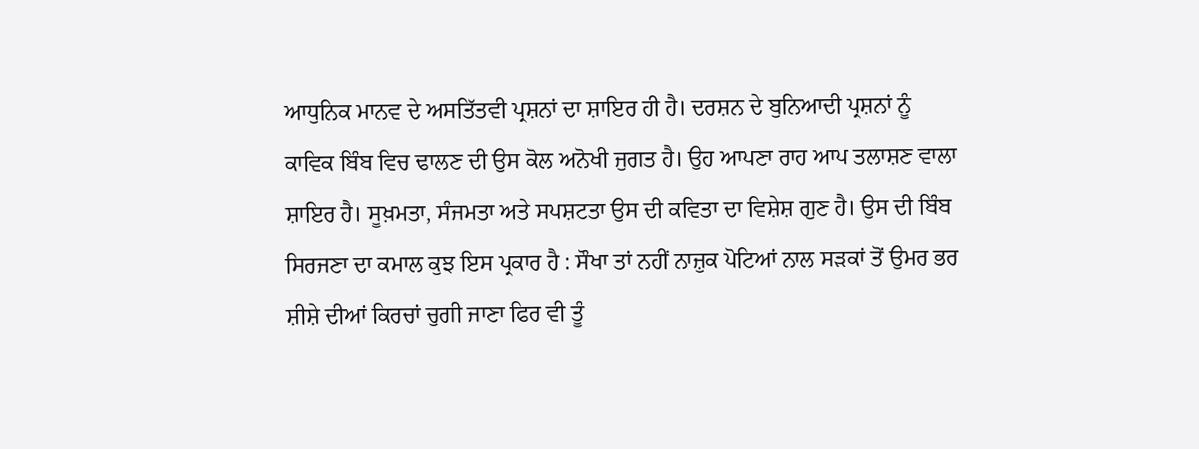ਆਧੁਨਿਕ ਮਾਨਵ ਦੇ ਅਸਤਿੱਤਵੀ ਪ੍ਰਸ਼ਨਾਂ ਦਾ ਸ਼ਾਇਰ ਹੀ ਹੈ। ਦਰਸ਼ਨ ਦੇ ਬੁਨਿਆਦੀ ਪ੍ਰਸ਼ਨਾਂ ਨੂੰ ਕਾਵਿਕ ਬਿੰਬ ਵਿਚ ਢਾਲਣ ਦੀ ਉਸ ਕੋਲ ਅਨੋਖੀ ਜੁਗਤ ਹੈ। ਉਹ ਆਪਣਾ ਰਾਹ ਆਪ ਤਲਾਸ਼ਣ ਵਾਲਾ ਸ਼ਾਇਰ ਹੈ। ਸੂਖ਼ਮਤਾ, ਸੰਜਮਤਾ ਅਤੇ ਸਪਸ਼ਟਤਾ ਉਸ ਦੀ ਕਵਿਤਾ ਦਾ ਵਿਸ਼ੇਸ਼ ਗੁਣ ਹੈ। ਉਸ ਦੀ ਬਿੰਬ ਸਿਰਜਣਾ ਦਾ ਕਮਾਲ ਕੁਝ ਇਸ ਪ੍ਰਕਾਰ ਹੈ : ਸੌਖਾ ਤਾਂ ਨਹੀਂ ਨਾਜ਼ੁਕ ਪੋਟਿਆਂ ਨਾਲ ਸੜਕਾਂ ਤੋਂ ਉਮਰ ਭਰ ਸ਼ੀਸ਼ੇ ਦੀਆਂ ਕਿਰਚਾਂ ਚੁਗੀ ਜਾਣਾ ਫਿਰ ਵੀ ਤੂੰ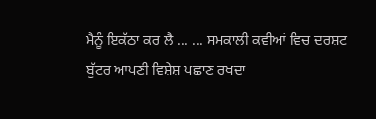ਮੈਨੂੰ ਇਕੱਠਾ ਕਰ ਲੈ ... ... ਸਮਕਾਲੀ ਕਵੀਆਂ ਵਿਚ ਦਰਸ਼ਟ ਬੁੱਟਰ ਆਪਣੀ ਵਿਸ਼ੇਸ਼ ਪਛਾਣ ਰਖਦਾ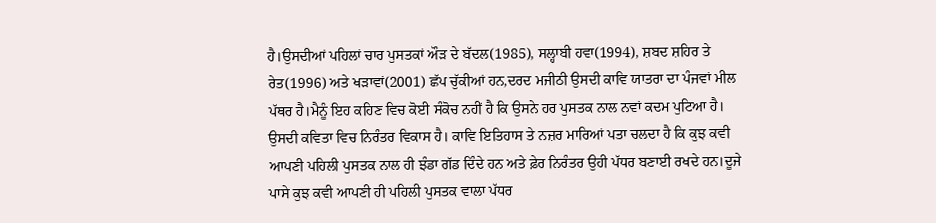ਹੈ।ਉਸਦੀਆਂ ਪਹਿਲਾਂ ਚਾਰ ਪੁਸਤਕਾਂ ਔੜ ਦੇ ਬੱਦਲ(1985), ਸਲ੍ਹਾਬੀ ਹਵਾ(1994), ਸ਼ਬਦ ਸ਼ਹਿਰ ਤੇ ਰੇਤ(1996) ਅਤੇ ਖੜਾਵਾਂ(2001) ਛੱਪ ਚੁੱਕੀਆਂ ਹਨ,ਦਰਦ ਮਜੀਠੀ ਉਸਦੀ ਕਾਵਿ ਯਾਤਰਾ ਦਾ ਪੰਜਵਾਂ ਮੀਲ ਪੱਥਰ ਹੈ।ਮੈਨੂੰ ਇਹ ਕਹਿਣ ਵਿਚ ਕੋਈ ਸੰਕੋਚ ਨਹੀਂ ਹੈ ਕਿ ਉਸਨੇ ਹਰ ਪੁਸਤਕ ਨਾਲ ਨਵਾਂ ਕਦਮ ਪੁਟਿਆ ਹੈ। ਉਸਦੀ ਕਵਿਤਾ ਵਿਚ ਨਿਰੰਤਰ ਵਿਕਾਸ ਹੈ। ਕਾਵਿ ਇਤਿਹਾਸ ਤੇ ਨਜ਼ਰ ਮਾਰਿਆਂ ਪਤਾ ਚਲਦਾ ਹੈ ਕਿ ਕੁਝ ਕਵੀ ਆਪਣੀ ਪਹਿਲੀ ਪੁਸਤਕ ਨਾਲ ਹੀ ਝੰਡਾ ਗੱਡ ਦਿੰਦੇ ਹਨ ਅਤੇ ਫ਼ੇਰ ਨਿਰੰਤਰ ਉਹੀ ਪੱਧਰ ਬਣਾਈ ਰਖਦੇ ਹਨ।ਦੂਜੇ ਪਾਸੇ ਕੁਝ ਕਵੀ ਆਪਣੀ ਹੀ ਪਹਿਲੀ ਪੁਸਤਕ ਵਾਲਾ ਪੱਧਰ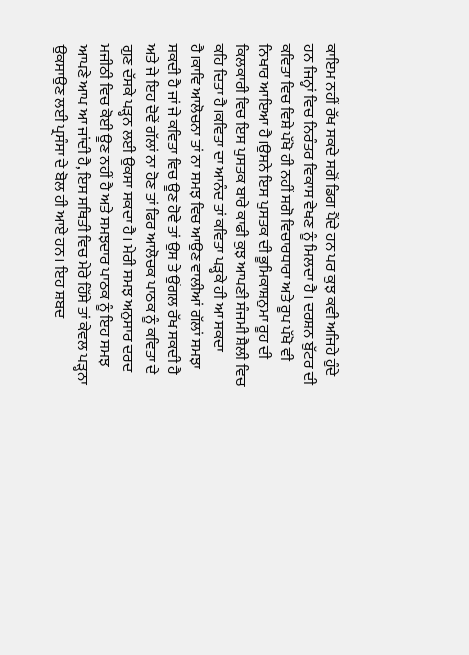ਕਾਇਮ ਨਹੀਂ ਰੱਖ ਸਕਦੇ ਸਗੋਂ ਡਿਗ ਪੈਂਦੇ ਹਨ ਪਰ ਕੁਝ ਕਵੀ ਅਜਿਹੇ ਹੁੰਦੇ ਹਨ ਜਿਨ੍ਹਾਂ ਵਿਚ ਨਿਰੰਤਰ ਵਿਕਾਸ ਵੇਖਣ ਨੂੰ ਮਿਲਦਾ ਹੈ। ਦਰਸ਼ਨ ਬੁੱਟਰ ਦੀ ਕਵਿਤਾ ਵਿਚ ਵਿਸ਼ੇ ਪੱਖੋ ਹੀ ਨਹੀਂ ਸਗੋ ਵਿਚਾਰਧਾਰਾ ਅਤੇ ਰੂਪ ਪੱਖੋ ਵੀ ਨਿਖਾਰ ਆਇਆ ਹੈ।ਉਸਨੇ ਇਸ ਪੁਸਤਕ ਦੀ ਭੂਮਿਕਾਸ਼ਨੁਮਾ ਰੂਹ ਦੀ ਕਿਲਕਾਰੀ ਵਿਚ ਇਸ ਪੁਸਤਕ ਬਾਰੇ ਕਾਫੀ ਕੁਝ ਆਪਣੀ ਸੰਜਮੀ ਸ਼ੈਲੀ ਵਿਚ ਕਹਿ ਦਿਤਾ ਹੈ।ਕਵਿਤਾ ਦਾ ਆਨੰਦ ਤਾਂ ਕਵਿਤਾ ਪੜ੍ਹਕੇ ਹੀ ਆ ਸਕਦਾ ਹੈ।ਕਾਵਿ ਆਲੋਚਨਾ ਤਾਂ ਨਾ ਸਮਝ ਵਿਚ ਆਉਣ ਵਾਲੀਆਂ ਗੱਲਾਂ ਸਮਝਾ ਸਕਦੀ ਹੈ ਜਾਂ ਜੇ ਕਵਿਤਾ ਵਿਚ ਊਣ ਹੋਵੇ ਤਾਂ ਉਸ ਤੇ ਉਂਗਲ ਰੱਖ ਸਕਦੀ ਹੈ ਅਤੇ ਜੇ ਇਹ ਦੋਵੇਂ ਗੱਲਾਂ ਨਾ ਹੋਣ ਤਾਂ ਫਿਰ ਆਲੋਚਕ ਪਾਠਕ ਨੂੰ ਕਵਿਤਾ ਦੇ ਗੁਣ ਦੱਸਕੇ ਪੜ੍ਹਨ ਲਈ ਉਕਸਾ ਸਕਦਾ ਹੈ। ਮੇਰੀ ਸਮਝ ਅਨੁਸਾਰ ਦਰਦ ਮਜੀਠੀ ਵਿਚ ਕੋਈ ਊਣ ਨਹੀਂ ਹੈ ਅਤੇ ਸਮਝਦਾਰ ਪਾਠਕ ਨੂੰ ਇਹ ਸਮਝ ਆਪਣੇ ਆਪ ਆ ਜਾਂਦੀ ਹੈ, ਇਸ ਸਥਿਤੀ ਵਿਚ ਮੇਰੇ ਹਿੱਸੇ ਤਾਂ ਕੇਵਲ ਪੜ੍ਹਨਾ ਉਕਸਾਉਣ ਲਈ ਪ੍ਰਸੰਸਾ ਦੇ ਬੋਲ ਹੀ ਆਏ ਹਨ। ਇਹ ਸ਼ਬਦ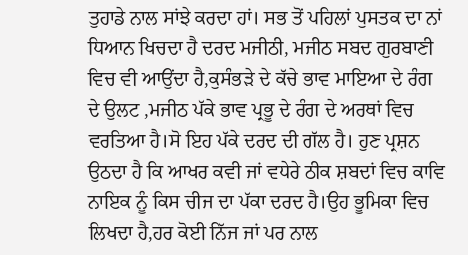ਤੁਹਾਡੇ ਨਾਲ ਸਾਂਝੇ ਕਰਦਾ ਹਾਂ। ਸਭ ਤੋਂ ਪਹਿਲਾਂ ਪੁਸਤਕ ਦਾ ਨਾਂ ਧਿਆਨ ਖਿਚਦਾ ਹੈ ਦਰਦ ਮਜੀਠੀ, ਮਜੀਠ ਸਬਦ ਗੁਰਬਾਣੀ ਵਿਚ ਵੀ ਆਉਂਦਾ ਹੈ,ਕੁਸੰਭੜੇ ਦੇ ਕੱਚੇ ਭਾਵ ਮਾਇਆ ਦੇ ਰੰਗ ਦੇ ਉਲਟ ,ਮਜੀਠ ਪੱਕੇ ਭਾਵ ਪ੍ਰਭੂ ਦੇ ਰੰਗ ਦੇ ਅਰਥਾਂ ਵਿਚ ਵਰਤਿਆ ਹੈ।ਸੋ ਇਹ ਪੱਕੇ ਦਰਦ ਦੀ ਗੱਲ ਹੈ। ਹੁਣ ਪ੍ਰਸ਼ਨ ਉਠਦਾ ਹੈ ਕਿ ਆਖਰ ਕਵੀ ਜਾਂ ਵਧੇਰੇ ਠੀਕ ਸ਼ਬਦਾਂ ਵਿਚ ਕਾਵਿ ਨਾਇਕ ਨੂੰ ਕਿਸ ਚੀਜ ਦਾ ਪੱਕਾ ਦਰਦ ਹੈ।ਉਹ ਭੂਮਿਕਾ ਵਿਚ ਲਿਖਦਾ ਹੈ,ਹਰ ਕੋਈ ਨਿੱਜ ਜਾਂ ਪਰ ਨਾਲ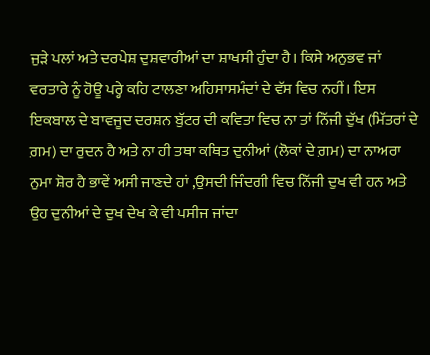ਜੁੜੇ ਪਲਾਂ ਅਤੇ ਦਰਪੇਸ਼ ਦੁਸ਼ਵਾਰੀਆਂ ਦਾ ਸ਼ਾਖਸੀ ਹੁੰਦਾ ਹੈ। ਕਿਸੇ ਅਨੁਭਵ ਜਾਂ ਵਰਤਾਰੇ ਨੂੰ ਹੋਊ ਪਰ੍ਹੇ ਕਹਿ ਟਾਲਣਾ ਅਹਿਸਾਸਮੰਦਾਂ ਦੇ ਵੱਸ ਵਿਚ ਨਹੀਂ। ਇਸ ਇਕਬਾਲ ਦੇ ਬਾਵਜੂਦ ਦਰਸ਼ਨ ਬੁੱਟਰ ਦੀ ਕਵਿਤਾ ਵਿਚ ਨਾ ਤਾਂ ਨਿੱਜੀ ਦੁੱਖ (ਮਿੱਤਰਾਂ ਦੇ ਗ਼ਮ) ਦਾ ਰੁਦਨ ਹੈ ਅਤੇ ਨਾ ਹੀ ਤਥਾ ਕਥਿਤ ਦੁਨੀਆਂ (ਲੋਕਾਂ ਦੇ ਗ਼ਮ) ਦਾ ਨਾਅਰਾ ਨੁਮਾ ਸ਼ੋਰ ਹੈ ਭਾਵੇਂ ਅਸੀ ਜਾਣਦੇ ਹਾਂ ,ਉਸਦੀ ਜਿੰਦਗੀ ਵਿਚ ਨਿੱਜੀ ਦੁਖ ਵੀ ਹਨ ਅਤੇ ਉਹ ਦੁਨੀਆਂ ਦੇ ਦੁਖ ਦੇਖ ਕੇ ਵੀ ਪਸੀਜ ਜਾਂਦਾ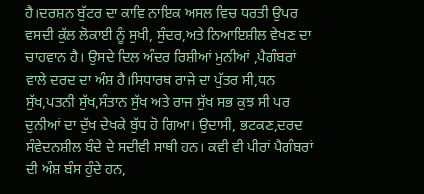ਹੈ।ਦਰਸ਼ਨ ਬੁੱਟਰ ਦਾ ਕਾਵਿ ਨਾਇਕ ਅਸਲ ਵਿਚ ਧਰਤੀ ਉਪਰ ਵਸਦੀ ਕੁੱਲ ਲੋਕਾਈ ਨੂੰ ਸੁਖੀ, ਸੁੰਦਰ,ਅਤੇ ਨਿਆਇਸ਼ੀਲ ਵੇਖਣ ਦਾ ਚਾਹਵਾਨ ਹੈ। ਉਸਦੇ ਦਿਲ ਅੰਦਰ ਰਿਸ਼ੀਆਂ ਮੁਨੀਆਂ ,ਪੈਗੰਬਰਾਂ ਵਾਲੇ ਦਰਦ ਦਾ ਅੰਸ਼ ਹੈ।ਸਿਧਾਰਥ ਰਾਜੇ ਦਾ ਪੁੱਤਰ ਸੀ,ਧਨ ਸੁੱਖ,ਪਤਨੀ ਸੁੱਖ,ਸੰਤਾਨ ਸੁੱਖ ਅਤੇ ਰਾਜ ਸੁੱਖ ਸਭ ਕੁਝ ਸੀ ਪਰ ਦੁਨੀਆਂ ਦਾ ਦੁੱਖ ਦੇਖਕੇ ਬੁੱਧ ਹੋ ਗਿਆ। ਉਦਾਸੀ, ਭਟਕਣ,ਦਰਦ ਸੰਵੇਦਨਸ਼ੀਲ ਬੰਦੇ ਦੇ ਸਦੀਵੀ ਸਾਥੀ ਹਨ। ਕਵੀ ਵੀ ਪੀਰਾਂ ਪੈਗੰਬਰਾਂ ਦੀ ਅੰਸ਼ ਬੰਸ ਹੁੰਦੇ ਹਨ,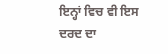ਇਨ੍ਹਾਂ ਵਿਚ ਵੀ ਇਸ ਦਰਦ ਦਾ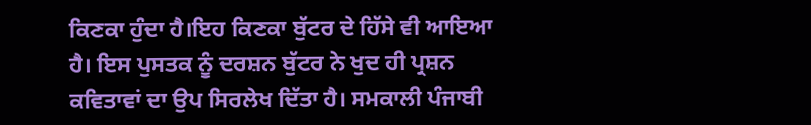ਕਿਣਕਾ ਹੁੰਦਾ ਹੈ।ਇਹ ਕਿਣਕਾ ਬੁੱਟਰ ਦੇ ਹਿੱਸੇ ਵੀ ਆਇਆ ਹੈ। ਇਸ ਪੁਸਤਕ ਨੂੰ ਦਰਸ਼ਨ ਬੁੱਟਰ ਨੇ ਖੁਦ ਹੀ ਪ੍ਰਸ਼ਨ ਕਵਿਤਾਵਾਂ ਦਾ ਉਪ ਸਿਰਲੇਖ ਦਿੱਤਾ ਹੈ। ਸਮਕਾਲੀ ਪੰਜਾਬੀ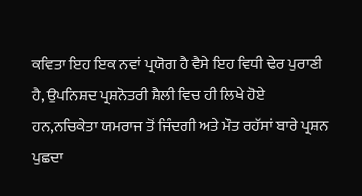ਕਵਿਤਾ ਇਹ ਇਕ ਨਵਾਂ ਪ੍ਰਯੋਗ ਹੈ ਵੈਸੇ ਇਹ ਵਿਧੀ ਢੇਰ ਪੁਰਾਣੀ ਹੈ, ਉਪਨਿਸ਼ਦ ਪ੍ਰਸ਼ਨੋਤਰੀ ਸ਼ੈਲੀ ਵਿਚ ਹੀ ਲਿਖੇ ਹੋਏ ਹਨ,ਨਚਿਕੇਤਾ ਯਮਰਾਜ ਤੋਂ ਜਿੰਦਗੀ ਅਤੇ ਮੌਤ ਰਹੱਸਾਂ ਬਾਰੇ ਪ੍ਰਸ਼ਨ ਪੁਛਦਾ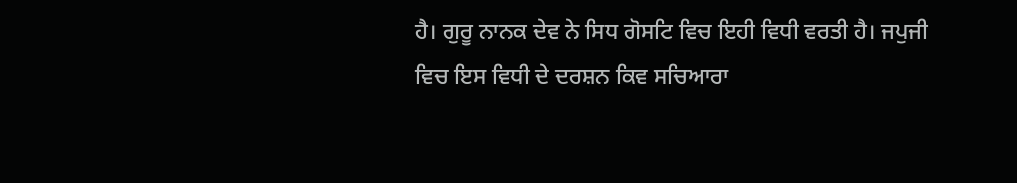ਹੈ। ਗੁਰੂ ਨਾਨਕ ਦੇਵ ਨੇ ਸਿਧ ਗੋਸਟਿ ਵਿਚ ਇਹੀ ਵਿਧੀ ਵਰਤੀ ਹੈ। ਜਪੁਜੀ ਵਿਚ ਇਸ ਵਿਧੀ ਦੇ ਦਰਸ਼ਨ ਕਿਵ ਸਚਿਆਰਾ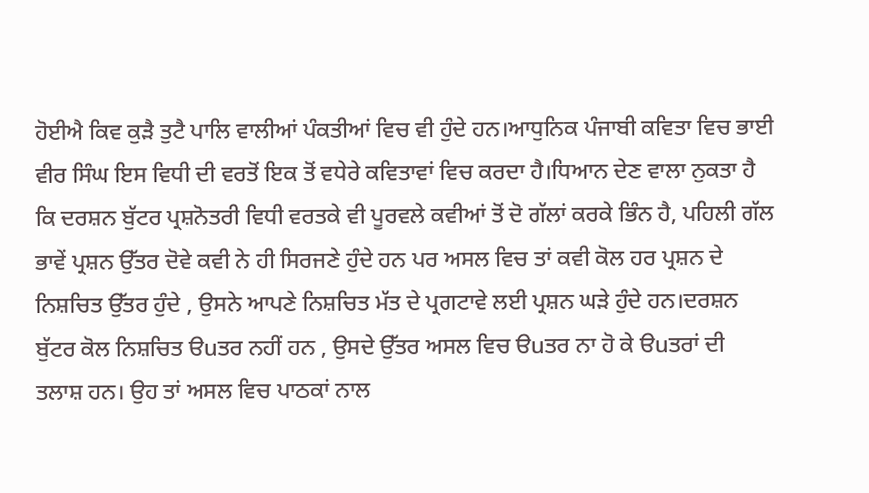ਹੋਈਐ ਕਿਵ ਕੁੜੈ ਤੁਟੈ ਪਾਲਿ ਵਾਲੀਆਂ ਪੰਕਤੀਆਂ ਵਿਚ ਵੀ ਹੁੰਦੇ ਹਨ।ਆਧੁਨਿਕ ਪੰਜਾਬੀ ਕਵਿਤਾ ਵਿਚ ਭਾਈ ਵੀਰ ਸਿੰਘ ਇਸ ਵਿਧੀ ਦੀ ਵਰਤੋਂ ਇਕ ਤੋਂ ਵਧੇਰੇ ਕਵਿਤਾਵਾਂ ਵਿਚ ਕਰਦਾ ਹੈ।ਧਿਆਨ ਦੇਣ ਵਾਲਾ ਨੁਕਤਾ ਹੈ ਕਿ ਦਰਸ਼ਨ ਬੁੱਟਰ ਪ੍ਰਸ਼ਨੋਤਰੀ ਵਿਧੀ ਵਰਤਕੇ ਵੀ ਪੂਰਵਲੇ ਕਵੀਆਂ ਤੋਂ ਦੋ ਗੱਲਾਂ ਕਰਕੇ ਭਿੰਨ ਹੈ, ਪਹਿਲੀ ਗੱਲ ਭਾਵੇਂ ਪ੍ਰਸ਼ਨ ਉੱਤਰ ਦੋਵੇ ਕਵੀ ਨੇ ਹੀ ਸਿਰਜਣੇ ਹੁੰਦੇ ਹਨ ਪਰ ਅਸਲ ਵਿਚ ਤਾਂ ਕਵੀ ਕੋਲ ਹਰ ਪ੍ਰਸ਼ਨ ਦੇ ਨਿਸ਼ਚਿਤ ਉੱਤਰ ਹੁੰਦੇ , ਉਸਨੇ ਆਪਣੇ ਨਿਸ਼ਚਿਤ ਮੱਤ ਦੇ ਪ੍ਰਗਟਾਵੇ ਲਈ ਪ੍ਰਸ਼ਨ ਘੜੇ ਹੁੰਦੇ ਹਨ।ਦਰਸ਼ਨ ਬੁੱਟਰ ਕੋਲ ਨਿਸ਼ਚਿਤ ੳuਤਰ ਨਹੀਂ ਹਨ , ਉਸਦੇ ਉੱਤਰ ਅਸਲ ਵਿਚ ੳuਤਰ ਨਾ ਹੋ ਕੇ ੳuਤਰਾਂ ਦੀ ਤਲਾਸ਼ ਹਨ। ਉਹ ਤਾਂ ਅਸਲ ਵਿਚ ਪਾਠਕਾਂ ਨਾਲ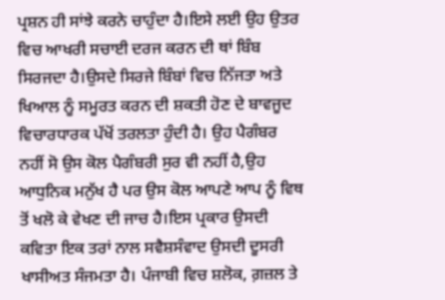ਪ੍ਰਸ਼ਨ ਹੀ ਸਾਂਝੇ ਕਰਨੇ ਚਾਹੁੰਦਾ ਹੈ।ਇਸੇ ਲਈ ਉਹ ਉਤਰ ਵਿਚ ਆਖਰੀ ਸਚਾਈ ਦਰਜ ਕਰਨ ਦੀ ਥਾਂ ਬਿੰਬ ਸਿਰਜਦਾ ਹੈ।ਉਸਦੇ ਸਿਰਜੇ ਬਿੰਬਾਂ ਵਿਚ ਨਿੱਜਤਾ ਅਤੇ ਖਿਆਲ ਨੂੰ ਸਮੂਰਤ ਕਰਨ ਦੀ ਸ਼ਕਤੀ ਹੋਣ ਦੇ ਬਾਵਜੂਦ ਵਿਚਾਰਧਾਰਕ ਪੱਖੋਂ ਤਰਲਤਾ ਹੁੰਦੀ ਹੈ। ਉਹ ਪੈਗੰਬਰ ਨਹੀਂ ਸੋ ਉਸ ਕੋਲ ਪੈਗੰਬਰੀ ਸੁਰ ਵੀ ਨਹੀਂ ਹੈ,ਉਹ ਆਧੁਨਿਕ ਮਨੁੱਖ ਹੈ ਪਰ ਉਸ ਕੋਲ ਆਪਣੇ ਆਪ ਨੂੰ ਵਿਥ ਤੋਂ ਖਲੋ ਕੇ ਵੇਖਣ ਦੀ ਜਾਚ ਹੈ।ਇਸ ਪ੍ਰਕਾਰ ਉਸਦੀ ਕਵਿਤਾ ਇਕ ਤਰਾਂ ਨਾਲ ਸਵੈਸ਼ਸੰਵਾਦ ਉਸਦੀ ਦੂਸਰੀ ਖਾਸੀਅਤ ਸੰਜਮਤਾ ਹੈ। ਪੰਜਾਬੀ ਵਿਚ ਸ਼ਲੋਕ, ਗ਼ਜ਼ਲ ਤੇ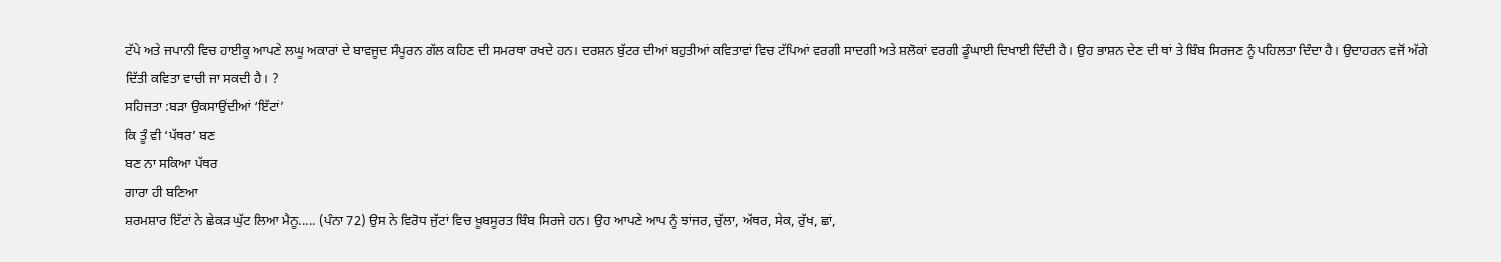ਟੱਪੇ ਅਤੇ ਜਪਾਨੀ ਵਿਚ ਹਾਈਕੂ ਆਪਣੇ ਲਘੂ ਅਕਾਰਾਂ ਦੇ ਬਾਵਜੂਦ ਸੰਪੂਰਨ ਗੱਲ ਕਹਿਣ ਦੀ ਸਮਰਥਾ ਰਖਦੇ ਹਨ। ਦਰਸ਼ਨ ਬੁੱਟਰ ਦੀਆਂ ਬਹੁਤੀਆਂ ਕਵਿਤਾਵਾਂ ਵਿਚ ਟੱਪਿਆਂ ਵਰਗੀ ਸਾਦਗੀ ਅਤੇ ਸ਼ਲੋਕਾਂ ਵਰਗੀ ਡੂੰਘਾਈ ਦਿਖਾਈ ਦਿੰਦੀ ਹੈ। ਉਹ ਭਾਸ਼ਨ ਦੇਣ ਦੀ ਥਾਂ ਤੇ ਬਿੰਬ ਸਿਰਜਣ ਨੂੰ ਪਹਿਲਤਾ ਦਿੰਦਾ ਹੈ। ਉਦਾਹਰਨ ਵਜੋਂ ਅੱਗੇ ਦਿੱਤੀ ਕਵਿਤਾ ਵਾਚੀ ਜਾ ਸਕਦੀ ਹੈ। ?
ਸਹਿਜਤਾ :ਬੜਾ ਉਕਸਾਉਂਦੀਆਂ ‘ਇੱਟਾਂ’
ਕਿ ਤੂੰ ਵੀ ‘ਪੱਥਰ’ ਬਣ
ਬਣ ਨਾ ਸਕਿਆ ਪੱਥਰ
ਗਾਰਾ ਹੀ ਬਣਿਆ
ਸ਼ਰਮਸ਼ਾਰ ਇੱਟਾਂ ਨੇ ਛੇਕੜ ਘੁੱਟ ਲਿਆ ਮੈਨੂ..... (ਪੰਨਾ 72) ਉਸ ਨੇ ਵਿਰੋਧ ਜੁੱਟਾਂ ਵਿਚ ਖ਼ੂਬਸੂਰਤ ਬਿੰਬ ਸਿਰਜੇ ਹਨ। ਉਹ ਆਪਣੇ ਆਪ ਨੂੰ ਝਾਂਜਰ, ਚੁੱਲਾ, ਅੱਥਰ, ਸੇਕ, ਰੁੱਖ, ਛਾਂ,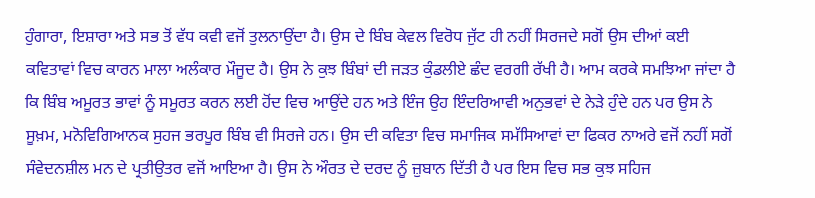ਹੁੰਗਾਰਾ, ਇਸ਼ਾਰਾ ਅਤੇ ਸਭ ਤੋਂ ਵੱਧ ਕਵੀ ਵਜੋਂ ਤੁਲਨਾਉਂਦਾ ਹੈ। ਉਸ ਦੇ ਬਿੰਬ ਕੇਵਲ ਵਿਰੋਧ ਜੁੱਟ ਹੀ ਨਹੀਂ ਸਿਰਜਦੇ ਸਗੋਂ ਉਸ ਦੀਆਂ ਕਈ ਕਵਿਤਾਵਾਂ ਵਿਚ ਕਾਰਨ ਮਾਲਾ ਅਲੰਕਾਰ ਮੌਜੂਦ ਹੈ। ਉਸ ਨੇ ਕੁਝ ਬਿੰਬਾਂ ਦੀ ਜੜਤ ਕੁੰਡਲੀਏ ਛੰਦ ਵਰਗੀ ਰੱਖੀ ਹੈ। ਆਮ ਕਰਕੇ ਸਮਝਿਆ ਜਾਂਦਾ ਹੈ ਕਿ ਬਿੰਬ ਅਮੂਰਤ ਭਾਵਾਂ ਨੂੰ ਸਮੂਰਤ ਕਰਨ ਲਈ ਹੋਂਦ ਵਿਚ ਆਉਂਦੇ ਹਨ ਅਤੇ ਇੰਜ ਉਹ ਇੰਦਰਿਆਵੀ ਅਨੁਭਵਾਂ ਦੇ ਨੇੜੇ ਹੁੰਦੇ ਹਨ ਪਰ ਉਸ ਨੇ ਸੂਖ਼ਮ, ਮਨੋਵਿਗਿਆਨਕ ਸੁਹਜ ਭਰਪੂਰ ਬਿੰਬ ਵੀ ਸਿਰਜੇ ਹਨ। ਉਸ ਦੀ ਕਵਿਤਾ ਵਿਚ ਸਮਾਜਿਕ ਸਮੱਸਿਆਵਾਂ ਦਾ ਫਿਕਰ ਨਾਅਰੇ ਵਜੋਂ ਨਹੀਂ ਸਗੋਂ ਸੰਵੇਦਨਸ਼ੀਲ ਮਨ ਦੇ ਪ੍ਰਤੀਉਤਰ ਵਜੋਂ ਆਇਆ ਹੈ। ਉਸ ਨੇ ਔਰਤ ਦੇ ਦਰਦ ਨੂੰ ਜ਼ੁਬਾਨ ਦਿੱਤੀ ਹੈ ਪਰ ਇਸ ਵਿਚ ਸਭ ਕੁਝ ਸਹਿਜ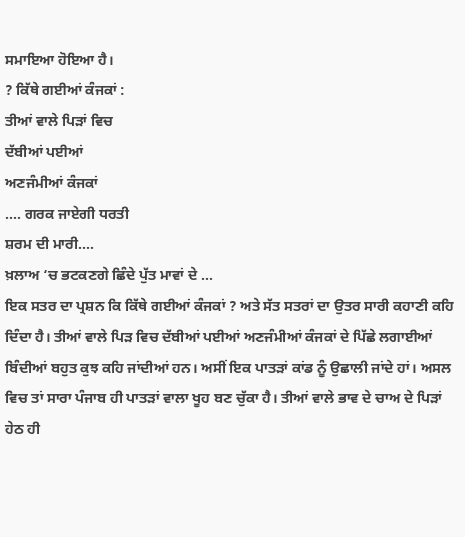ਸਮਾਇਆ ਹੋਇਆ ਹੈ।
? ਕਿੱਥੇ ਗਈਆਂ ਕੰਜਕਾਂ :
ਤੀਆਂ ਵਾਲੇ ਪਿੜਾਂ ਵਿਚ
ਦੱਬੀਆਂ ਪਈਆਂ
ਅਣਜੰਮੀਆਂ ਕੰਜਕਾਂ
.... ਗਰਕ ਜਾਏਗੀ ਧਰਤੀ
ਸ਼ਰਮ ਦੀ ਮਾਰੀ....
ਖ਼ਲਾਅ ‘ਚ ਭਟਕਣਗੇ ਛਿੰਦੇ ਪੁੱਤ ਮਾਵਾਂ ਦੇ ...
ਇਕ ਸਤਰ ਦਾ ਪ੍ਰਸ਼ਨ ਕਿ ਕਿੱਥੇ ਗਈਆਂ ਕੰਜਕਾਂ ? ਅਤੇ ਸੱਤ ਸਤਰਾਂ ਦਾ ਉਤਰ ਸਾਰੀ ਕਹਾਣੀ ਕਹਿ ਦਿੰਦਾ ਹੈ। ਤੀਆਂ ਵਾਲੇ ਪਿੜ ਵਿਚ ਦੱਬੀਆਂ ਪਈਆਂ ਅਣਜੰਮੀਆਂ ਕੰਜਕਾਂ ਦੇ ਪਿੱਛੇ ਲਗਾਈਆਂ ਬਿੰਦੀਆਂ ਬਹੁਤ ਕੁਝ ਕਹਿ ਜਾਂਦੀਆਂ ਹਨ। ਅਸੀਂ ਇਕ ਪਾਤੜਾਂ ਕਾਂਡ ਨੂੰ ਉਛਾਲੀ ਜਾਂਦੇ ਹਾਂ। ਅਸਲ ਵਿਚ ਤਾਂ ਸਾਰਾ ਪੰਜਾਬ ਹੀ ਪਾਤੜਾਂ ਵਾਲਾ ਖੂਹ ਬਣ ਚੁੱਕਾ ਹੈ। ਤੀਆਂ ਵਾਲੇ ਭਾਵ ਦੇ ਚਾਅ ਦੇ ਪਿੜਾਂ ਹੇਠ ਹੀ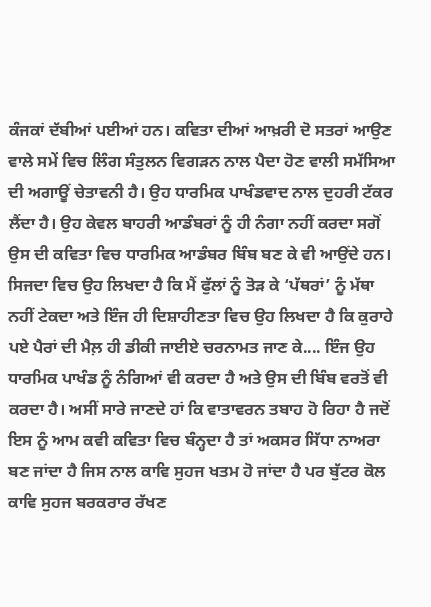ਕੰਜਕਾਂ ਦੱਬੀਆਂ ਪਈਆਂ ਹਨ। ਕਵਿਤਾ ਦੀਆਂ ਆਖ਼ਰੀ ਦੋ ਸਤਰਾਂ ਆਉਣ ਵਾਲੇ ਸਮੇਂ ਵਿਚ ਲਿੰਗ ਸੰਤੁਲਨ ਵਿਗੜਨ ਨਾਲ ਪੈਦਾ ਹੋਣ ਵਾਲੀ ਸਮੱਸਿਆ ਦੀ ਅਗਾਊਂ ਚੇਤਾਵਨੀ ਹੈ। ਉਹ ਧਾਰਮਿਕ ਪਾਖੰਡਵਾਦ ਨਾਲ ਦੁਹਰੀ ਟੱਕਰ ਲੈਂਦਾ ਹੈ। ਉਹ ਕੇਵਲ ਬਾਹਰੀ ਆਡੰਬਰਾਂ ਨੂੰ ਹੀ ਨੰਗਾ ਨਹੀਂ ਕਰਦਾ ਸਗੋਂ ਉਸ ਦੀ ਕਵਿਤਾ ਵਿਚ ਧਾਰਮਿਕ ਆਡੰਬਰ ਬਿੰਬ ਬਣ ਕੇ ਵੀ ਆਉਂਦੇ ਹਨ। ਸਿਜਦਾ ਵਿਚ ਉਹ ਲਿਖਦਾ ਹੈ ਕਿ ਮੈਂ ਫੁੱਲਾਂ ਨੂੰ ਤੋੜ ਕੇ ‘ਪੱਥਰਾਂ’ ਨੂੰ ਮੱਥਾ ਨਹੀਂ ਟੇਕਦਾ ਅਤੇ ਇੰਜ ਹੀ ਦਿਸ਼ਾਹੀਣਤਾ ਵਿਚ ਉਹ ਲਿਖਦਾ ਹੈ ਕਿ ਕੁਰਾਹੇ ਪਏ ਪੈਰਾਂ ਦੀ ਮੈਲ਼ ਹੀ ਡੀਕੀ ਜਾਈਏ ਚਰਨਾਮਤ ਜਾਣ ਕੇ.... ਇੰਜ ਉਹ ਧਾਰਮਿਕ ਪਾਖੰਡ ਨੂੰ ਨੰਗਿਆਂ ਵੀ ਕਰਦਾ ਹੈ ਅਤੇ ਉਸ ਦੀ ਬਿੰਬ ਵਰਤੋਂ ਵੀ ਕਰਦਾ ਹੈ। ਅਸੀਂ ਸਾਰੇ ਜਾਣਦੇ ਹਾਂ ਕਿ ਵਾਤਾਵਰਨ ਤਬਾਹ ਹੋ ਰਿਹਾ ਹੈ ਜਦੋਂ ਇਸ ਨੂੰ ਆਮ ਕਵੀ ਕਵਿਤਾ ਵਿਚ ਬੰਨ੍ਹਦਾ ਹੈ ਤਾਂ ਅਕਸਰ ਸਿੱਧਾ ਨਾਅਰਾ ਬਣ ਜਾਂਦਾ ਹੈ ਜਿਸ ਨਾਲ ਕਾਵਿ ਸੁਹਜ ਖਤਮ ਹੋ ਜਾਂਦਾ ਹੈ ਪਰ ਬੁੱਟਰ ਕੋਲ ਕਾਵਿ ਸੁਹਜ ਬਰਕਰਾਰ ਰੱਖਣ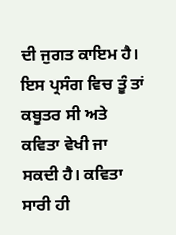ਦੀ ਜੁਗਤ ਕਾਇਮ ਹੈ। ਇਸ ਪ੍ਰਸੰਗ ਵਿਚ ਤੂੰ ਤਾਂ ਕਬੂਤਰ ਸੀ ਅਤੇ ਕਵਿਤਾ ਵੇਖੀ ਜਾ ਸਕਦੀ ਹੈ। ਕਵਿਤਾ ਸਾਰੀ ਹੀ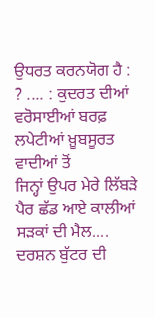ਉਧਰਤ ਕਰਨਯੋਗ ਹੈ : ? .... : ਕੁਦਰਤ ਦੀਆਂ ਵਰੋਸਾਈਆਂ ਬਰਫ਼ ਲਪੇਟੀਆਂ ਖ਼ੂਬਸੂਰਤ ਵਾਦੀਆਂ ਤੋਂ
ਜਿਨ੍ਹਾਂ ਉਪਰ ਮੇਰੇ ਲਿੱਬੜੇ ਪੈਰ ਛੱਡ ਆਏ ਕਾਲੀਆਂ ਸੜਕਾਂ ਦੀ ਮੈਲ.... ਦਰਸ਼ਨ ਬੁੱਟਰ ਦੀ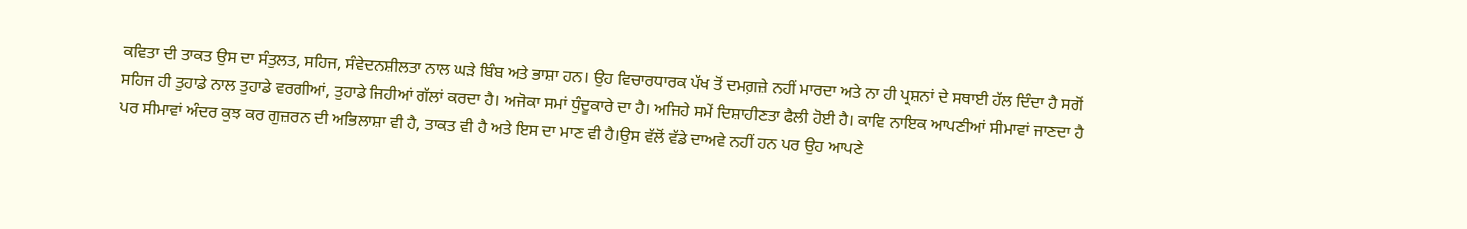ਕਵਿਤਾ ਦੀ ਤਾਕਤ ਉਸ ਦਾ ਸੰਤੁਲਤ, ਸਹਿਜ, ਸੰਵੇਦਨਸ਼ੀਲਤਾ ਨਾਲ ਘੜੇ ਬਿੰਬ ਅਤੇ ਭਾਸ਼ਾ ਹਨ। ਉਹ ਵਿਚਾਰਧਾਰਕ ਪੱਖ ਤੋਂ ਦਮਗ਼ਜ਼ੇ ਨਹੀਂ ਮਾਰਦਾ ਅਤੇ ਨਾ ਹੀ ਪ੍ਰਸ਼ਨਾਂ ਦੇ ਸਥਾਈ ਹੱਲ ਦਿੰਦਾ ਹੈ ਸਗੋਂ ਸਹਿਜ ਹੀ ਤੁਹਾਡੇ ਨਾਲ ਤੁਹਾਡੇ ਵਰਗੀਆਂ, ਤੁਹਾਡੇ ਜਿਹੀਆਂ ਗੱਲਾਂ ਕਰਦਾ ਹੈ। ਅਜੋਕਾ ਸਮਾਂ ਧੁੰਦੂਕਾਰੇ ਦਾ ਹੈ। ਅਜਿਹੇ ਸਮੇਂ ਦਿਸ਼ਾਹੀਣਤਾ ਫੈਲੀ ਹੋਈ ਹੈ। ਕਾਵਿ ਨਾਇਕ ਆਪਣੀਆਂ ਸੀਮਾਵਾਂ ਜਾਣਦਾ ਹੈ ਪਰ ਸੀਮਾਵਾਂ ਅੰਦਰ ਕੁਝ ਕਰ ਗੁਜ਼ਰਨ ਦੀ ਅਭਿਲਾਸ਼ਾ ਵੀ ਹੈ, ਤਾਕਤ ਵੀ ਹੈ ਅਤੇ ਇਸ ਦਾ ਮਾਣ ਵੀ ਹੈ।ਉਸ ਵੱਲੋਂ ਵੱਡੇ ਦਾਅਵੇ ਨਹੀਂ ਹਨ ਪਰ ਉਹ ਆਪਣੇ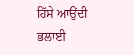ਹਿੱਸੇ ਆਉਂਦੀ ਭਲਾਈ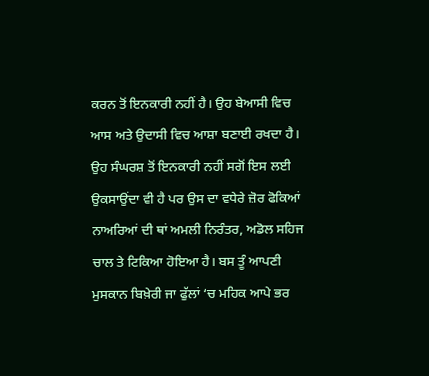ਕਰਨ ਤੋਂ ਇਨਕਾਰੀ ਨਹੀਂ ਹੈ। ਉਹ ਬੇਆਸੀ ਵਿਚ ਆਸ ਅਤੇ ਉਦਾਸੀ ਵਿਚ ਆਸ਼ਾ ਬਣਾਈ ਰਖਦਾ ਹੈ। ਉਹ ਸੰਘਰਸ਼ ਤੋਂ ਇਨਕਾਰੀ ਨਹੀਂ ਸਗੋਂ ਇਸ ਲਈ ਉਕਸਾਉਂਦਾ ਵੀ ਹੈ ਪਰ ਉਸ ਦਾ ਵਧੇਰੇ ਜ਼ੋਰ ਫੋਕਿਆਂ ਨਾਅਰਿਆਂ ਦੀ ਥਾਂ ਅਮਲੀ ਨਿਰੰਤਰ, ਅਡੋਲ ਸਹਿਜ ਚਾਲ ਤੇ ਟਿਕਿਆ ਹੋਇਆ ਹੈ। ਬਸ ਤੂੰ ਆਪਣੀ ਮੁਸਕਾਨ ਬਿਖ਼ੇਰੀ ਜਾ ਫੁੱਲਾਂ ‘ਚ ਮਹਿਕ ਆਪੇ ਭਰ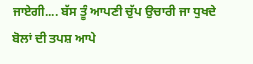ਜਾਏਗੀ.... ਬੱਸ ਤੂੰ ਆਪਣੀ ਚੁੱਪ ਉਚਾਰੀ ਜਾ ਧੁਖਦੇ ਬੋਲਾਂ ਦੀ ਤਪਸ਼ ਆਪੇ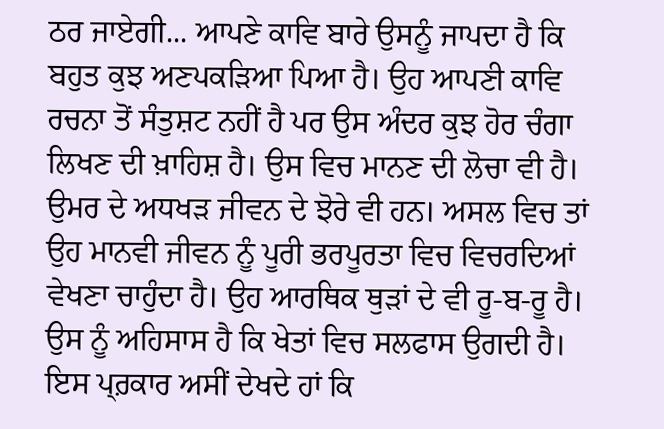ਠਰ ਜਾਏਗੀ... ਆਪਣੇ ਕਾਵਿ ਬਾਰੇ ਉਸਨੂੰ ਜਾਪਦਾ ਹੈ ਕਿ ਬਹੁਤ ਕੁਝ ਅਣਪਕੜਿਆ ਪਿਆ ਹੈ। ਉਹ ਆਪਣੀ ਕਾਵਿ ਰਚਨਾ ਤੋਂ ਸੰਤੁਸ਼ਟ ਨਹੀਂ ਹੈ ਪਰ ਉਸ ਅੰਦਰ ਕੁਝ ਹੋਰ ਚੰਗਾ ਲਿਖਣ ਦੀ ਖ਼ਾਹਿਸ਼ ਹੈ। ਉਸ ਵਿਚ ਮਾਨਣ ਦੀ ਲੋਚਾ ਵੀ ਹੈ। ਉਮਰ ਦੇ ਅਧਖੜ ਜੀਵਨ ਦੇ ਝੋਰੇ ਵੀ ਹਨ। ਅਸਲ ਵਿਚ ਤਾਂ ਉਹ ਮਾਨਵੀ ਜੀਵਨ ਨੂੰ ਪੂਰੀ ਭਰਪੂਰਤਾ ਵਿਚ ਵਿਚਰਦਿਆਂ ਵੇਖਣਾ ਚਾਹੁੰਦਾ ਹੈ। ਉਹ ਆਰਥਿਕ ਥੁੜਾਂ ਦੇ ਵੀ ਰੂ-ਬ-ਰੂ ਹੈ। ਉਸ ਨੂੰ ਅਹਿਸਾਸ ਹੈ ਕਿ ਖੇਤਾਂ ਵਿਚ ਸਲਫਾਸ ਉਗਦੀ ਹੈ। ਇਸ ਪ੍ਰ਼ਕਾਰ ਅਸੀਂ ਦੇਖਦੇ ਹਾਂ ਕਿ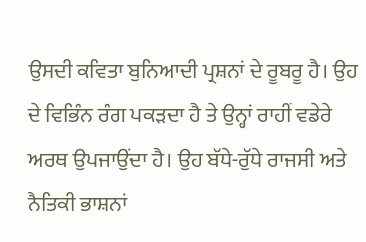ਉਸਦੀ ਕਵਿਤਾ ਬੁਨਿਆਦੀ ਪ੍ਰਸ਼ਨਾਂ ਦੇ ਰੂਬਰੂ ਹੈ। ਉਹ ਦੇ ਵਿਭਿੰਨ ਰੰਗ ਪਕੜਦਾ ਹੈ ਤੇ ਉਨ੍ਹਾਂ ਰਾਹੀਂ ਵਡੇਰੇ ਅਰਥ ਉਪਜਾਉਂਦਾ ਹੈ। ਉਹ ਬੱਧੇ-ਰੁੱਧੇ ਰਾਜਸੀ ਅਤੇ ਨੈਤਿਕੀ ਭਾਸ਼ਨਾਂ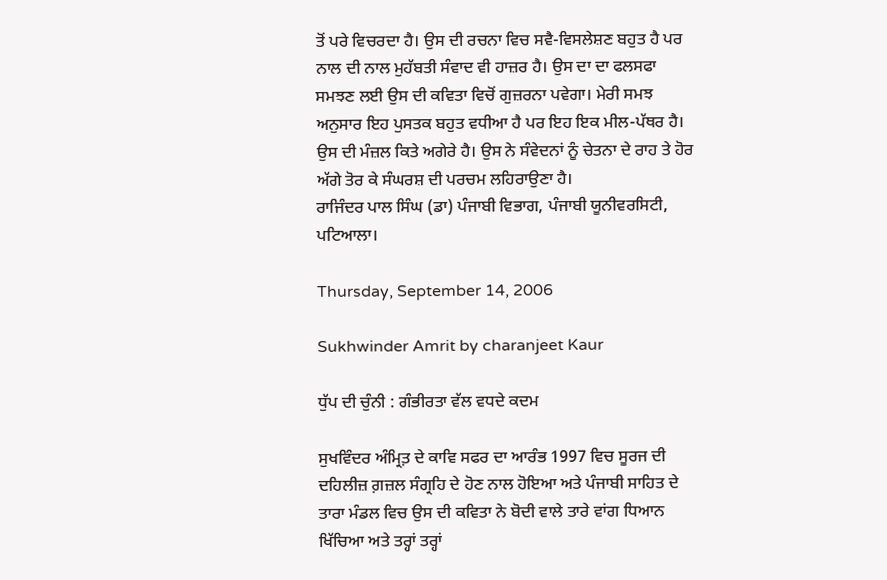ਤੋਂ ਪਰੇ ਵਿਚਰਦਾ ਹੈ। ਉਸ ਦੀ ਰਚਨਾ ਵਿਚ ਸਵੈ-ਵਿਸਲੇਸ਼ਣ ਬਹੁਤ ਹੈ ਪਰ ਨਾਲ ਦੀ ਨਾਲ ਮੁਹੱਬਤੀ ਸੰਵਾਦ ਵੀ ਹਾਜ਼ਰ ਹੈ। ਉਸ ਦਾ ਦਾ ਫਲਸਫਾ ਸਮਝਣ ਲਈ ਉਸ ਦੀ ਕਵਿਤਾ ਵਿਚੋਂ ਗੁਜ਼ਰਨਾ ਪਵੇਗਾ। ਮੇਰੀ ਸਮਝ ਅਨੁਸਾਰ ਇਹ ਪੁਸਤਕ ਬਹੁਤ ਵਧੀਆ ਹੈ ਪਰ ਇਹ ਇਕ ਮੀਲ-ਪੱਥਰ ਹੈ। ਉਸ ਦੀ ਮੰਜ਼ਲ ਕਿਤੇ ਅਗੇਰੇ ਹੈ। ਉਸ ਨੇ ਸੰਵੇਦਨਾਂ ਨੂੰ ਚੇਤਨਾ ਦੇ ਰਾਹ ਤੇ ਹੋਰ ਅੱਗੇ ਤੋਰ ਕੇ ਸੰਘਰਸ਼ ਦੀ ਪਰਚਮ ਲਹਿਰਾਉਣਾ ਹੈ।
ਰਾਜਿੰਦਰ ਪਾਲ ਸਿੰਘ (ਡਾ) ਪੰਜਾਬੀ ਵਿਭਾਗ, ਪੰਜਾਬੀ ਯੂਨੀਵਰਸਿਟੀ, ਪਟਿਆਲਾ।

Thursday, September 14, 2006

Sukhwinder Amrit by charanjeet Kaur

ਧੁੱਪ ਦੀ ਚੁੰਨੀ : ਗੰਭੀਰਤਾ ਵੱਲ ਵਧਦੇ ਕਦਮ

ਸੁਖਵਿੰਦਰ ਅੰਮ੍ਰਿਤ਼ ਦੇ ਕਾਵਿ ਸਫਰ ਦਾ ਆਰੰਭ 1997 ਵਿਚ ਸੂਰਜ ਦੀ ਦਹਿਲੀਜ਼ ਗ਼ਜ਼ਲ ਸੰਗ੍ਰਹਿ ਦੇ ਹੋਣ ਨਾਲ ਹੋਇਆ ਅਤੇ ਪੰਜਾਬੀ ਸਾਹਿਤ ਦੇ ਤਾਰਾ ਮੰਡਲ ਵਿਚ ਉਸ ਦੀ ਕਵਿਤਾ ਨੇ ਬੋਦੀ ਵਾਲੇ ਤਾਰੇ ਵਾਂਗ ਧਿਆਨ ਖਿੱਚਿਆ ਅਤੇ ਤਰ੍ਹਾਂ ਤਰ੍ਹਾਂ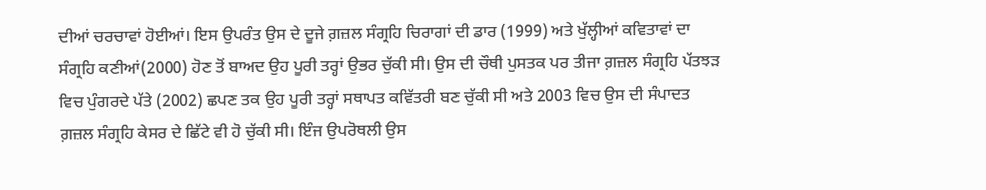ਦੀਆਂ ਚਰਚਾਵਾਂ ਹੋਈਆਂ। ਇਸ ਉਪਰੰਤ ਉਸ ਦੇ ਦੂਜੇ ਗ਼ਜ਼ਲ ਸੰਗ੍ਰਹਿ ਚਿਰਾਗਾਂ ਦੀ ਡਾਰ (1999) ਅਤੇ ਖੁੱਲ੍ਹੀਆਂ ਕਵਿਤਾਵਾਂ ਦਾ ਸੰਗ੍ਰਹਿ ਕਣੀਆਂ(2000) ਹੋਣ ਤੋਂ ਬਾਅਦ ਉਹ ਪੂਰੀ ਤਰ੍ਹਾਂ ਉਭਰ ਚੁੱਕੀ ਸੀ। ਉਸ ਦੀ ਚੌਥੀ ਪੁਸਤਕ ਪਰ ਤੀਜਾ ਗ਼ਜ਼ਲ ਸੰਗ੍ਰਹਿ ਪੱਤਝੜ ਵਿਚ ਪੁੰਗਰਦੇ ਪੱਤੇ (2002) ਛਪਣ ਤਕ ਉਹ ਪੂਰੀ ਤਰ੍ਹਾਂ ਸਥਾਪਤ ਕਵਿੱਤਰੀ ਬਣ ਚੁੱਕੀ ਸੀ ਅਤੇ 2003 ਵਿਚ ਉਸ ਦੀ ਸੰਪਾਦਤ ਗ਼ਜ਼ਲ ਸੰਗ੍ਰਹਿ ਕੇਸਰ ਦੇ ਛਿੱਟੇ ਵੀ ਹੋ ਚੁੱਕੀ ਸੀ। ਇੰਜ ਉਪਰੋਥਲੀ ਉਸ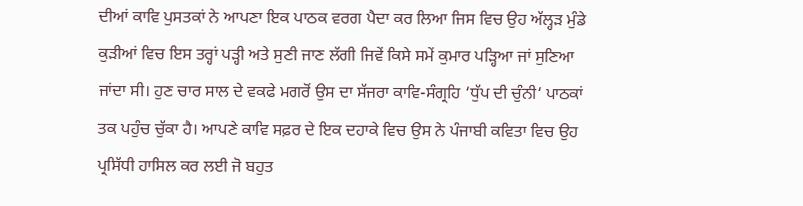ਦੀਆਂ ਕਾਵਿ ਪੁਸਤਕਾਂ ਨੇ ਆਪਣਾ ਇਕ ਪਾਠਕ ਵਰਗ ਪੈਦਾ ਕਰ ਲਿਆ ਜਿਸ ਵਿਚ ਉਹ ਅੱਲ੍ਹੜ ਮੁੰਡੇ ਕੁੜੀਆਂ ਵਿਚ ਇਸ ਤਰ੍ਹਾਂ ਪੜ੍ਹੀ ਅਤੇ ਸੁਣੀ ਜਾਣ ਲੱਗੀ ਜਿਵੇਂ ਕਿਸੇ ਸਮੇਂ ਕੁਮਾਰ ਪੜ੍ਹਿਆ ਜਾਂ ਸੁਣਿਆ ਜਾਂਦਾ ਸੀ। ਹੁਣ ਚਾਰ ਸਾਲ ਦੇ ਵਕਫੇ ਮਗਰੋਂ ਉਸ ਦਾ ਸੱਜਰਾ ਕਾਵਿ-ਸੰਗ੍ਰਹਿ ‘ਧੁੱਪ ਦੀ ਚੁੰਨੀ‘ ਪਾਠਕਾਂ ਤਕ ਪਹੁੰਚ ਚੁੱਕਾ ਹੈ। ਆਪਣੇ ਕਾਵਿ ਸਫ਼ਰ ਦੇ ਇਕ ਦਹਾਕੇ ਵਿਚ ਉਸ ਨੇ ਪੰਜਾਬੀ ਕਵਿਤਾ ਵਿਚ ਉਹ ਪ੍ਰਸਿੱਧੀ ਹਾਸਿਲ ਕਰ ਲਈ ਜੋ ਬਹੁਤ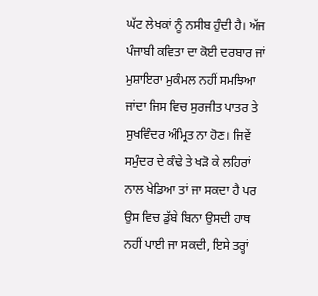ਘੱਟ ਲੇਖਕਾਂ ਨੂੰ ਨਸੀਬ ਹੁੰਦੀ ਹੈ। ਅੱਜ ਪੰਜਾਬੀ ਕਵਿਤਾ ਦਾ ਕੋਈ ਦਰਬਾਰ ਜਾਂ ਮੁਸ਼ਾਇਰਾ ਮੁਕੰਮਲ ਨਹੀਂ ਸਮਝਿਆ ਜਾਂਦਾ ਜਿਸ ਵਿਚ ਸੁਰਜੀਤ ਪਾਤਰ ਤੇ ਸੁਖਵਿੰਦਰ ਅੰਮ੍ਰਿਤ ਨਾ ਹੋਣ। ਜਿਵੇਂ ਸਮੁੰਦਰ ਦੇ ਕੰਢੇ ਤੇ ਖੜੋ ਕੇ ਲਹਿਰਾਂ ਨਾਲ ਖੇਡਿਆ ਤਾਂ ਜਾ ਸਕਦਾ ਹੈ ਪਰ ਉਸ ਵਿਚ ਡੁੱਬੇ ਬਿਨਾ ਉਸਦੀ ਹਾਥ ਨਹੀਂ ਪਾਈ ਜਾ ਸਕਦੀ, ਇਸੇ ਤਰ੍ਹਾਂ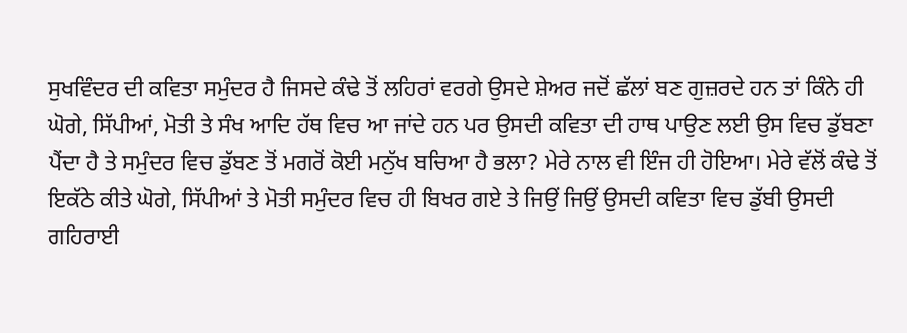ਸੁਖਵਿੰਦਰ ਦੀ ਕਵਿਤਾ ਸਮੁੰਦਰ ਹੈ ਜਿਸਦੇ ਕੰਢੇ ਤੋਂ ਲਹਿਰਾਂ ਵਰਗੇ ਉਸਦੇ ਸ਼ੇਅਰ ਜਦੋਂ ਛੱਲਾਂ ਬਣ ਗੁਜ਼ਰਦੇ ਹਨ ਤਾਂ ਕਿੰਨੇ ਹੀ ਘੋਗੇ, ਸਿੱਪੀਆਂ, ਮੋਤੀ ਤੇ ਸੰਖ ਆਦਿ ਹੱਥ ਵਿਚ ਆ ਜਾਂਦੇ ਹਨ ਪਰ ਉਸਦੀ ਕਵਿਤਾ ਦੀ ਹਾਥ ਪਾਉਣ ਲਈ ਉਸ ਵਿਚ ਡੁੱਬਣਾ ਪੈਂਦਾ ਹੈ ਤੇ ਸਮੁੰਦਰ ਵਿਚ ਡੁੱਬਣ ਤੋਂ ਮਗਰੋਂ ਕੋਈ ਮਨੁੱਖ ਬਚਿਆ ਹੈ ਭਲਾ? ਮੇਰੇ ਨਾਲ ਵੀ ਇੰਜ ਹੀ ਹੋਇਆ। ਮੇਰੇ ਵੱਲੋਂ ਕੰਢੇ ਤੋਂ ਇਕੱਠੇ ਕੀਤੇ ਘੋਗੇ, ਸਿੱਪੀਆਂ ਤੇ ਮੋਤੀ ਸਮੁੰਦਰ ਵਿਚ ਹੀ ਬਿਖਰ ਗਏ ਤੇ ਜਿਉਂ ਜਿਉਂ ਉਸਦੀ ਕਵਿਤਾ ਵਿਚ ਡੁੱਬੀ ਉਸਦੀ ਗਹਿਰਾਈ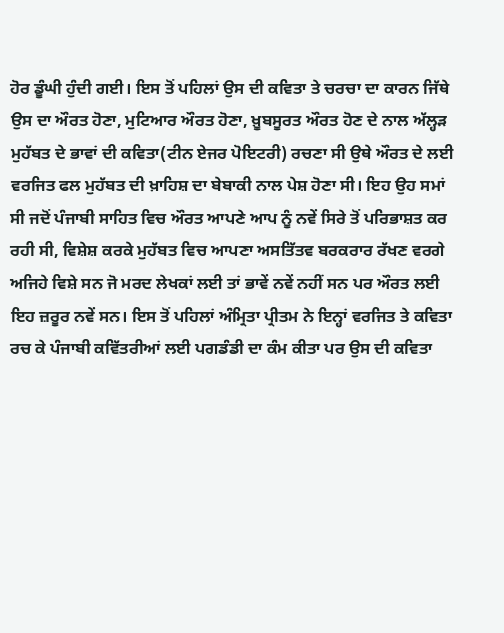ਹੋਰ ਡੂੰਘੀ ਹੁੰਦੀ ਗਈ। ਇਸ ਤੋਂ ਪਹਿਲਾਂ ਉਸ ਦੀ ਕਵਿਤਾ ਤੇ ਚਰਚਾ ਦਾ ਕਾਰਨ ਜਿੱਥੇ ਉਸ ਦਾ ਔਰਤ ਹੋਣਾ, ਮੁਟਿਆਰ ਔਰਤ ਹੋਣਾ, ਖ਼ੂਬਸੂਰਤ ਔਰਤ ਹੋਣ ਦੇ ਨਾਲ ਅੱਲ੍ਹੜ ਮੁਹੱਬਤ ਦੇ ਭਾਵਾਂ ਦੀ ਕਵਿਤਾ(ਟੀਨ ਏਜਰ ਪੋਇਟਰੀ) ਰਚਣਾ ਸੀ ਉਥੇ ਔਰਤ ਦੇ ਲਈ ਵਰਜਿਤ ਫਲ ਮੁਹੱਬਤ ਦੀ ਖ਼ਾਹਿਸ਼ ਦਾ ਬੇਬਾਕੀ ਨਾਲ ਪੇਸ਼ ਹੋਣਾ ਸੀ। ਇਹ ਉਹ ਸਮਾਂ ਸੀ ਜਦੋਂ ਪੰਜਾਬੀ ਸਾਹਿਤ ਵਿਚ ਔਰਤ ਆਪਣੇ ਆਪ ਨੂੰ ਨਵੇਂ ਸਿਰੇ ਤੋਂ ਪਰਿਭਾਸ਼ਤ ਕਰ ਰਹੀ ਸੀ, ਵਿਸ਼ੇਸ਼ ਕਰਕੇ ਮੁਹੱਬਤ ਵਿਚ ਆਪਣਾ ਅਸਤਿੱਤਵ ਬਰਕਰਾਰ ਰੱਖਣ ਵਰਗੇ ਅਜਿਹੇ ਵਿਸ਼ੇ ਸਨ ਜੋ ਮਰਦ ਲੇਖਕਾਂ ਲਈ ਤਾਂ ਭਾਵੇਂ ਨਵੇਂ ਨਹੀਂ ਸਨ ਪਰ ਔਰਤ ਲਈ ਇਹ ਜ਼ਰੂਰ ਨਵੇਂ ਸਨ। ਇਸ ਤੋਂ ਪਹਿਲਾਂ ਅੰਮ੍ਰਿਤਾ ਪ੍ਰੀਤਮ ਨੇ ਇਨ੍ਹਾਂ ਵਰਜਿਤ ਤੇ ਕਵਿਤਾ ਰਚ ਕੇ ਪੰਜਾਬੀ ਕਵਿੱਤਰੀਆਂ ਲਈ ਪਗਡੰਡੀ ਦਾ ਕੰਮ ਕੀਤਾ ਪਰ ਉਸ ਦੀ ਕਵਿਤਾ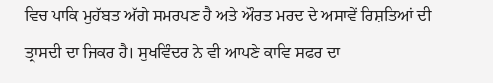ਵਿਚ ਪਾਕਿ ਮੁਹੱਬਤ ਅੱਗੇ ਸਮਰਪਣ ਹੈ ਅਤੇ ਔਰਤ ਮਰਦ ਦੇ ਅਸਾਵੇਂ ਰਿਸ਼ਤਿਆਂ ਦੀ ਤ੍ਰਾਸਦੀ ਦਾ ਜਿਕਰ ਹੈ। ਸੁਖਵਿੰਦਰ ਨੇ ਵੀ ਆਪਣੇ ਕਾਵਿ ਸਫਰ ਦਾ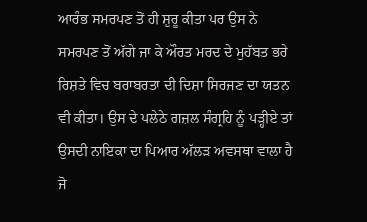ਆਰੰਭ ਸਮਰਪਣ ਤੋਂ ਹੀ ਸ਼ੁਰੂ ਕੀਤਾ ਪਰ ਉਸ ਨੇ ਸਮਰਪਣ ਤੋਂ ਅੱਗੇ ਜਾ ਕੇ ਔਰਤ ਮਰਦ ਦੇ ਮੁਹੱਬਤ ਭਰੇ ਰਿਸ਼ਤੇ ਵਿਚ ਬਰਾਬਰਤਾ ਦੀ ਦਿਸ਼ਾ ਸਿਰਜਣ ਦਾ ਯਤਨ ਵੀ ਕੀਤਾ। ਉਸ ਦੇ ਪਲੇਠੇ ਗਜ਼ਲ ਸੰਗ੍ਰਹਿ ਨੂੰ ਪੜ੍ਹੀਏ ਤਾਂ ਉਸਦੀ ਨਾਇਕਾ ਦਾ ਪਿਆਰ ਅੱਲੜ ਅਵਸਥਾ ਵਾਲਾ ਹੈ ਜੋ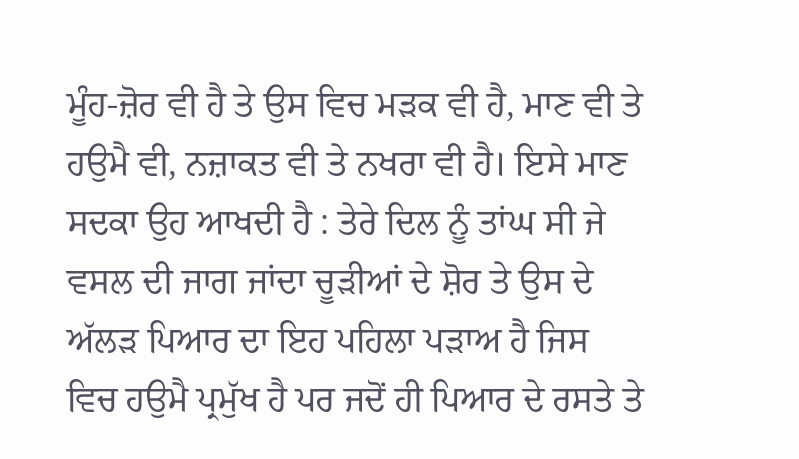ਮੂੰਹ-ਜ਼ੋਰ ਵੀ ਹੈ ਤੇ ਉਸ ਵਿਚ ਮੜਕ ਵੀ ਹੈ, ਮਾਣ ਵੀ ਤੇ ਹਉਮੈ ਵੀ, ਨਜ਼ਾਕਤ ਵੀ ਤੇ ਨਖਰਾ ਵੀ ਹੈ। ਇਸੇ ਮਾਣ ਸਦਕਾ ਉਹ ਆਖਦੀ ਹੈ : ਤੇਰੇ ਦਿਲ ਨੂੰ ਤਾਂਘ ਸੀ ਜੇ ਵਸਲ ਦੀ ਜਾਗ ਜਾਂਦਾ ਚੂੜੀਆਂ ਦੇ ਸ਼ੋਰ ਤੇ ਉਸ ਦੇ ਅੱਲੜ ਪਿਆਰ ਦਾ ਇਹ ਪਹਿਲਾ ਪੜਾਅ ਹੈ ਜਿਸ ਵਿਚ ਹਉਮੈ ਪ੍ਰਮੁੱਖ ਹੈ ਪਰ ਜਦੋਂ ਹੀ ਪਿਆਰ ਦੇ ਰਸਤੇ ਤੇ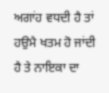ਅਗਾਂਹ ਵਧਦੀ ਹੈ ਤਾਂ ਹਉਮੈ ਖਤਮ ਹੋ ਜਾਂਦੀ ਹੈ ਤੇ ਨਾਇਕਾ ਦਾ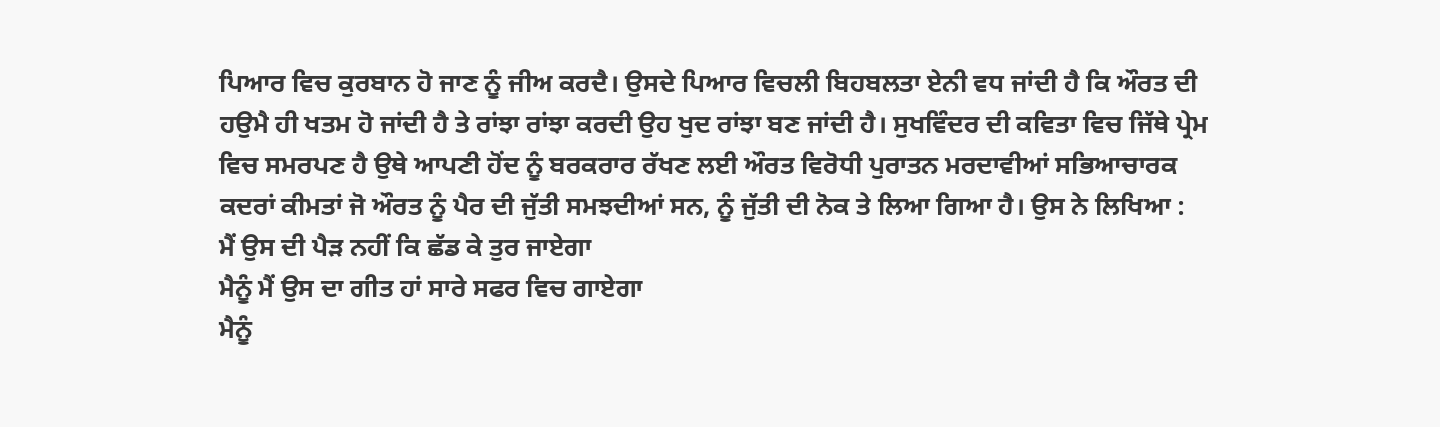ਪਿਆਰ ਵਿਚ ਕੁਰਬਾਨ ਹੋ ਜਾਣ ਨੂੰ ਜੀਅ ਕਰਦੈ। ਉਸਦੇ ਪਿਆਰ ਵਿਚਲੀ ਬਿਹਬਲਤਾ ਏਨੀ ਵਧ ਜਾਂਦੀ ਹੈ ਕਿ ਔਰਤ ਦੀ ਹਉਮੈ ਹੀ ਖਤਮ ਹੋ ਜਾਂਦੀ ਹੈ ਤੇ ਰਾਂਝਾ ਰਾਂਝਾ ਕਰਦੀ ਉਹ ਖੁਦ ਰਾਂਝਾ ਬਣ ਜਾਂਦੀ ਹੈ। ਸੁਖਵਿੰਦਰ ਦੀ ਕਵਿਤਾ ਵਿਚ ਜਿੱਥੇ ਪ੍ਰੇਮ ਵਿਚ ਸਮਰਪਣ ਹੈ ਉਥੇ ਆਪਣੀ ਹੋਂਦ ਨੂੰ ਬਰਕਰਾਰ ਰੱਖਣ ਲਈ ਔਰਤ ਵਿਰੋਧੀ ਪੁਰਾਤਨ ਮਰਦਾਵੀਆਂ ਸਭਿਆਚਾਰਕ ਕਦਰਾਂ ਕੀਮਤਾਂ ਜੋ ਔਰਤ ਨੂੰ ਪੈਰ ਦੀ ਜੁੱਤੀ ਸਮਝਦੀਆਂ ਸਨ, ਨੂੰ ਜੁੱਤੀ ਦੀ ਨੋਕ ਤੇ ਲਿਆ ਗਿਆ ਹੈ। ਉਸ ਨੇ ਲਿਖਿਆ :
ਮੈਂ ਉਸ ਦੀ ਪੈੜ ਨਹੀਂ ਕਿ ਛੱਡ ਕੇ ਤੁਰ ਜਾਏਗਾ
ਮੈਨੂੰ ਮੈਂ ਉਸ ਦਾ ਗੀਤ ਹਾਂ ਸਾਰੇ ਸਫਰ ਵਿਚ ਗਾਏਗਾ
ਮੈਨੂੰ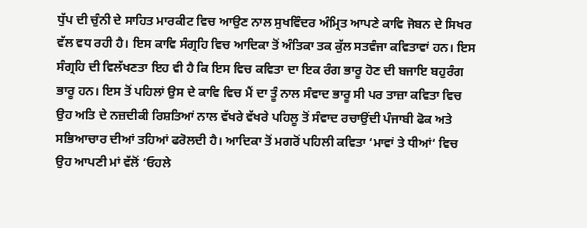ਧੁੱਪ ਦੀ ਚੁੰਨੀ ਦੇ ਸਾਹਿਤ ਮਾਰਕੀਟ ਵਿਚ ਆਉਣ ਨਾਲ ਸੁਖਵਿੰਦਰ ਅੰਮ੍ਰਿਤ ਆਪਣੇ ਕਾਵਿ ਜੋਬਨ ਦੇ ਸਿਖਰ ਵੱਲ ਵਧ ਰਹੀ ਹੈ। ਇਸ ਕਾਵਿ ਸੰਗ੍ਰਹਿ ਵਿਚ ਆਦਿਕਾ ਤੋਂ ਅੰਤਿਕਾ ਤਕ ਕੁੱਲ ਸਤਵੰਜਾ ਕਵਿਤਾਵਾਂ ਹਨ। ਇਸ ਸੰਗ੍ਰਹਿ ਦੀ ਵਿਲੱਖਣਤਾ ਇਹ ਵੀ ਹੈ ਕਿ ਇਸ ਵਿਚ ਕਵਿਤਾ ਦਾ ਇਕ ਰੰਗ ਭਾਰੂ ਹੋਣ ਦੀ ਬਜਾਇ ਬਹੁਰੰਗ ਭਾਰੂ ਹਨ। ਇਸ ਤੋਂ ਪਹਿਲਾਂ ਉਸ ਦੇ ਕਾਵਿ ਵਿਚ ਮੈਂ ਦਾ ਤੂੰ ਨਾਲ ਸੰਵਾਦ ਭਾਰੂ ਸੀ ਪਰ ਤਾਜ਼ਾ ਕਵਿਤਾ ਵਿਚ ਉਹ ਅਤਿ ਦੇ ਨਜ਼ਦੀਕੀ ਰਿਸ਼ਤਿਆਂ ਨਾਲ ਵੱਖਰੇ ਵੱਖਰੇ ਪਹਿਲੂ ਤੋਂ ਸੰਵਾਦ ਰਚਾਉਂਦੀ ਪੰਜਾਬੀ ਫੋਕ ਅਤੇ ਸਭਿਆਚਾਰ ਦੀਆਂ ਤਹਿਆਂ ਫਰੋਲਦੀ ਹੈ। ਆਦਿਕਾ ਤੋਂ ਮਗਰੋਂ ਪਹਿਲੀ ਕਵਿਤਾ ‘ਮਾਵਾਂ ਤੇ ਧੀਆਂ‘ ਵਿਚ ਉਹ ਆਪਣੀ ਮਾਂ ਵੱਲੋਂ ‘ਓਹਲੇ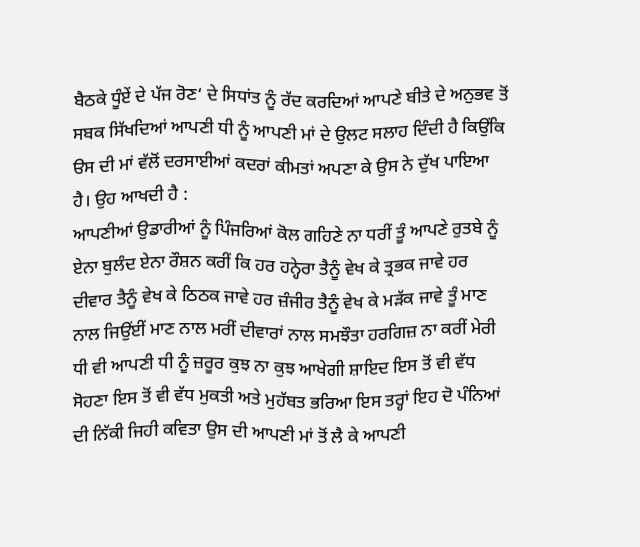ਬੈਠਕੇ ਧੂੰਏਂ ਦੇ ਪੱਜ ਰੋਣ‘ ਦੇ ਸਿਧਾਂਤ ਨੂੰ ਰੱਦ ਕਰਦਿਆਂ ਆਪਣੇ ਬੀਤੇ ਦੇ ਅਨੁਭਵ ਤੋਂ ਸਬਕ ਸਿੱਖਦਿਆਂ ਆਪਣੀ ਧੀ ਨੂੰ ਆਪਣੀ ਮਾਂ ਦੇ ਉਲਟ ਸਲਾਹ ਦਿੰਦੀ ਹੈ ਕਿਉਂਕਿ ੳਸ ਦੀ ਮਾਂ ਵੱਲੋਂ ਦਰਸਾਈਆਂ ਕਦਰਾਂ ਕੀਮਤਾਂ ਅਪਣਾ ਕੇ ਉਸ ਨੇ ਦੁੱਖ ਪਾਇਆ ਹੈ। ਉਹ ਆਖਦੀ ਹੈ :
ਆਪਣੀਆਂ ਉਡਾਰੀਆਂ ਨੂੰ ਪਿੰਜਰਿਆਂ ਕੋਲ ਗਹਿਣੇ ਨਾ ਧਰੀਂ ਤੂੰ ਆਪਣੇ ਰੁਤਬੇ ਨੂੰ ਏਨਾ ਬੁਲੰਦ ਏਨਾ ਰੌਸ਼ਨ ਕਰੀਂ ਕਿ ਹਰ ਹਨ੍ਹੇਰਾ ਤੈਨੂੰ ਵੇਖ ਕੇ ਤ੍ਰਭਕ ਜਾਵੇ ਹਰ ਦੀਵਾਰ ਤੈਨੂੰ ਵੇਖ ਕੇ ਠਿਠਕ ਜਾਵੇ ਹਰ ਜ਼ੰਜੀਰ ਤੈਨੂੰ ਵੇਖ ਕੇ ਮੜੱਕ ਜਾਵੇ ਤੂੰ ਮਾਣ ਨਾਲ ਜਿਉਂਈਂ ਮਾਣ ਨਾਲ ਮਰੀਂ ਦੀਵਾਰਾਂ ਨਾਲ ਸਮਝੌਤਾ ਹਰਗਿਜ਼ ਨਾ ਕਰੀਂ ਮੇਰੀ ਧੀ ਵੀ ਆਪਣੀ ਧੀ ਨੂੰ ਜ਼ਰੂਰ ਕੁਝ ਨਾ ਕੁਝ ਆਖੇਗੀ ਸ਼ਾਇਦ ਇਸ ਤੋਂ ਵੀ ਵੱਧ ਸੋਹਣਾ ਇਸ ਤੋਂ ਵੀ ਵੱਧ ਮੁਕਤੀ ਅਤੇ ਮੁਹੱਬਤ ਭਰਿਆ ਇਸ ਤਰ੍ਹਾਂ ਇਹ ਦੋ ਪੰਨਿਆਂ ਦੀ ਨਿੱਕੀ ਜਿਹੀ ਕਵਿਤਾ ਉਸ ਦੀ ਆਪਣੀ ਮਾਂ ਤੋਂ ਲੈ ਕੇ ਆਪਣੀ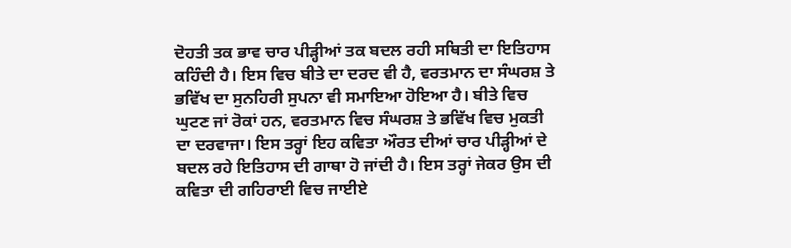ਦੋਹਤੀ ਤਕ ਭਾਵ ਚਾਰ ਪੀੜ੍ਹੀਆਂ ਤਕ ਬਦਲ ਰਹੀ ਸਥਿਤੀ ਦਾ ਇਤਿਹਾਸ ਕਹਿੰਦੀ ਹੈ। ਇਸ ਵਿਚ ਬੀਤੇ ਦਾ ਦਰਦ ਵੀ ਹੈ, ਵਰਤਮਾਨ ਦਾ ਸੰਘਰਸ਼ ਤੇ ਭਵਿੱਖ ਦਾ ਸੁਨਹਿਰੀ ਸੁਪਨਾ ਵੀ ਸਮਾਇਆ ਹੋਇਆ ਹੈ। ਬੀਤੇ ਵਿਚ ਘੁਟਣ ਜਾਂ ਰੋਕਾਂ ਹਨ, ਵਰਤਮਾਨ ਵਿਚ ਸੰਘਰਸ਼ ਤੇ ਭਵਿੱਖ ਵਿਚ ਮੁਕਤੀ ਦਾ ਦਰਵਾਜਾ। ਇਸ ਤਰ੍ਹਾਂ ਇਹ ਕਵਿਤਾ ਔਰਤ ਦੀਆਂ ਚਾਰ ਪੀੜ੍ਹੀਆਂ ਦੇ ਬਦਲ ਰਹੇ ਇਤਿਹਾਸ ਦੀ ਗਾਥਾ ਹੋ ਜਾਂਦੀ ਹੈ। ਇਸ ਤਰ੍ਹਾਂ ਜੇਕਰ ਉਸ ਦੀ ਕਵਿਤਾ ਦੀ ਗਹਿਰਾਈ ਵਿਚ ਜਾਈਏ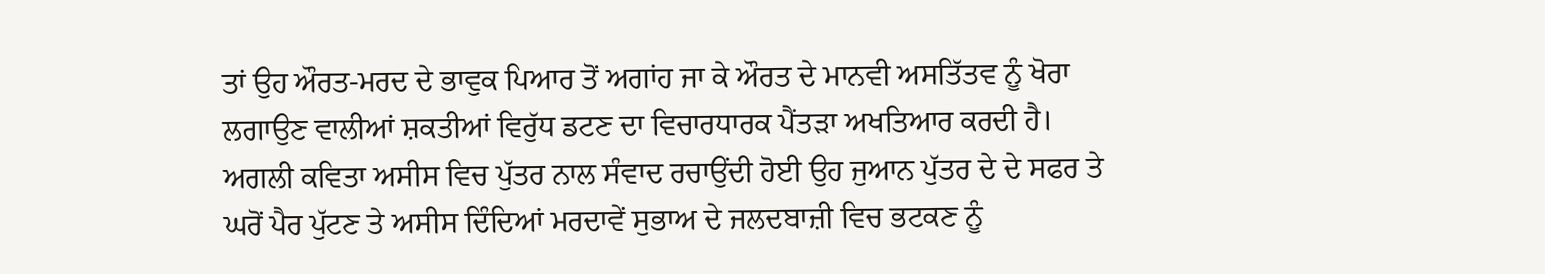ਤਾਂ ਉਹ ਔਰਤ-ਮਰਦ ਦੇ ਭਾਵੁਕ ਪਿਆਰ ਤੋਂ ਅਗਾਂਹ ਜਾ ਕੇ ਔਰਤ ਦੇ ਮਾਨਵੀ ਅਸਤਿੱਤਵ ਨੂੰ ਖੋਰਾ ਲਗਾਉਣ ਵਾਲੀਆਂ ਸ਼ਕਤੀਆਂ ਵਿਰੁੱਧ ਡਟਣ ਦਾ ਵਿਚਾਰਧਾਰਕ ਪੈਂਤੜਾ ਅਖਤਿਆਰ ਕਰਦੀ ਹੈ। ਅਗਲੀ ਕਵਿਤਾ ਅਸੀਸ ਵਿਚ ਪੁੱਤਰ ਨਾਲ ਸੰਵਾਦ ਰਚਾਉਂਦੀ ਹੋਈ ਉਹ ਜੁਆਨ ਪੁੱਤਰ ਦੇ ਦੇ ਸਫਰ ਤੇ ਘਰੋਂ ਪੈਰ ਪੁੱਟਣ ਤੇ ਅਸੀਸ ਦਿੰਦਿਆਂ ਮਰਦਾਵੇਂ ਸੁਭਾਅ ਦੇ ਜਲਦਬਾਜ਼ੀ ਵਿਚ ਭਟਕਣ ਨੂੰ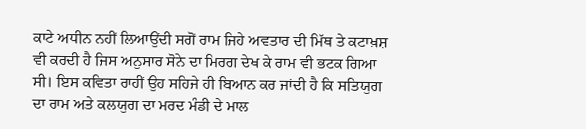ਕਾਟੇ ਅਧੀਨ ਨਹੀਂ ਲਿਆਉਂਦੀ ਸਗੋਂ ਰਾਮ ਜਿਹੇ ਅਵਤਾਰ ਦੀ ਮਿੱਥ ਤੇ ਕਟਾਖ਼ਸ਼ ਵੀ ਕਰਦੀ ਹੈ ਜਿਸ ਅਨੁਸਾਰ ਸੋਨੇ ਦਾ ਮਿਰਗ ਦੇਖ ਕੇ ਰਾਮ ਵੀ ਭਟਕ ਗਿਆ ਸੀ। ਇਸ ਕਵਿਤਾ ਰਾਹੀਂ ਉਹ ਸਹਿਜੇ ਹੀ ਬਿਆਨ ਕਰ ਜਾਂਦੀ ਹੈ ਕਿ ਸਤਿਯੁਗ ਦਾ ਰਾਮ ਅਤੇ ਕਲਯੁਗ ਦਾ ਮਰਦ ਮੰਡੀ ਦੇ ਮਾਲ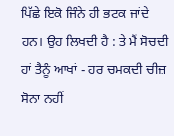ਪਿੱਛੇ ਇਕੋ ਜਿੰਨੇ ਹੀ ਭਟਕ ਜਾਂਦੇ ਹਨ। ਉਹ ਲਿਖਦੀ ਹੈ : ਤੇ ਮੈਂ ਸੋਚਦੀ ਹਾਂ ਤੈਨੂੰ ਆਖਾਂ - ਹਰ ਚਮਕਦੀ ਚੀਜ਼ ਸੋਨਾ ਨਹੀਂ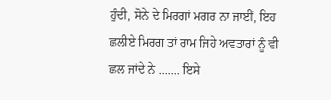ਹੁੰਦੀ, ਸੋਨੇ ਦੇ ਮਿਰਗਾਂ ਮਗਰ ਨਾ ਜਾਈਂ, ਇਹ ਛਲੀਏ ਮਿਰਗ ਤਾਂ ਰਾਮ ਜਿਹੇ ਅਵਤਾਰਾਂ ਨੂੰ ਵੀ ਛਲ ਜਾਂਦੇ ਨੇ ....... ਇਸੇ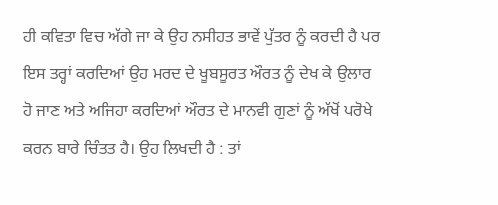ਹੀ ਕਵਿਤਾ ਵਿਚ ਅੱਗੇ ਜਾ ਕੇ ਉਹ ਨਸੀਹਤ ਭਾਵੇਂ ਪੁੱਤਰ ਨੂੰ ਕਰਦੀ ਹੈ ਪਰ ਇਸ ਤਰ੍ਹਾਂ ਕਰਦਿਆਂ ਉਹ ਮਰਦ ਦੇ ਖੂਬਸੂਰਤ ਔਰਤ ਨੂੰ ਦੇਖ ਕੇ ਉਲਾਰ ਹੋ ਜਾਣ ਅਤੇ ਅਜਿਹਾ ਕਰਦਿਆਂ ਔਰਤ ਦੇ ਮਾਨਵੀ ਗੁਣਾਂ ਨੂੰ ਅੱਖੋਂ ਪਰੋਖੇ ਕਰਨ ਬਾਰੇ ਚਿੰਤਤ ਹੈ। ਉਹ ਲਿਖਦੀ ਹੈ : ਤਾਂ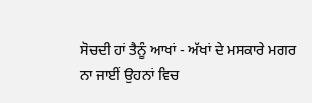ਸੋਚਦੀ ਹਾਂ ਤੈਨੂੰ ਆਖਾਂ - ਅੱਖਾਂ ਦੇ ਮਸਕਾਰੇ ਮਗਰ ਨਾ ਜਾਈਂ ਉਹਨਾਂ ਵਿਚ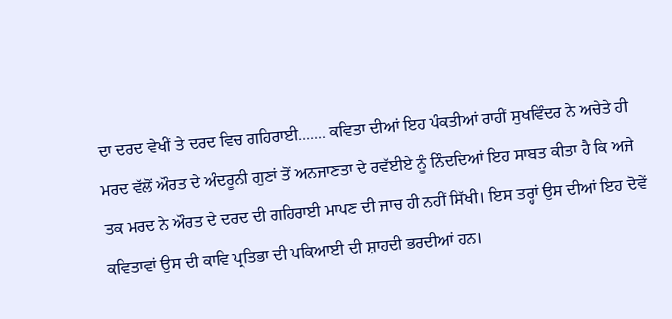ਦਾ ਦਰਦ ਵੇਖੀਂ ਤੇ ਦਰਦ ਵਿਚ ਗਹਿਰਾਈ....... ਕਵਿਤਾ ਦੀਆਂ ਇਹ ਪੰਕਤੀਆਂ ਰਾਹੀਂ ਸੁਖਵਿੰਦਰ ਨੇ ਅਚੇਤੇ ਹੀ ਮਰਦ ਵੱਲੋਂ ਔਰਤ ਦੇ ਅੰਦਰੂਨੀ ਗੁਣਾਂ ਤੋਂ ਅਨਜਾਣਤਾ ਦੇ ਰਵੱਈਏ ਨੂੰ ਨਿੰਦਦਿਆਂ ਇਹ ਸਾਬਤ ਕੀਤਾ ਹੈ ਕਿ ਅਜੇ ਤਕ ਮਰਦ ਨੇ ਔਰਤ ਦੇ ਦਰਦ ਦੀ ਗਹਿਰਾਈ ਮਾਪਣ ਦੀ ਜਾਚ ਹੀ ਨਹੀਂ ਸਿੱਖੀ। ਇਸ ਤਰ੍ਹਾਂ ਉਸ ਦੀਆਂ ਇਹ ਦੋਵੇਂ ਕਵਿਤਾਵਾਂ ਉਸ ਦੀ ਕਾਵਿ ਪ੍ਰਤਿਭਾ ਦੀ ਪਕਿਆਈ ਦੀ ਸ਼ਾਹਦੀ ਭਰਦੀਆਂ ਹਨ।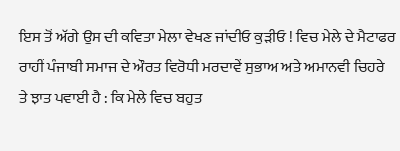ਇਸ ਤੋਂ ਅੱਗੇ ਉਸ ਦੀ ਕਵਿਤਾ ਮੇਲਾ ਵੇਖਣ ਜਾਂਦੀਓ ਕੁੜੀਓ ! ਵਿਚ ਮੇਲੇ ਦੇ ਮੈਟਾਫਰ ਰਾਹੀਂ ਪੰਜਾਬੀ ਸਮਾਜ ਦੇ ਔਰਤ ਵਿਰੋਧੀ ਮਰਦਾਵੇਂ ਸੁਭਾਅ ਅਤੇ ਅਮਾਨਵੀ ਚਿਹਰੇ ਤੇ ਝਾਤ ਪਵਾਈ ਹੈ : ਕਿ ਮੇਲੇ ਵਿਚ ਬਹੁਤ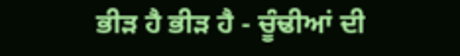ਭੀੜ ਹੈ ਭੀੜ ਹੈ - ਚੂੰਢੀਆਂ ਦੀ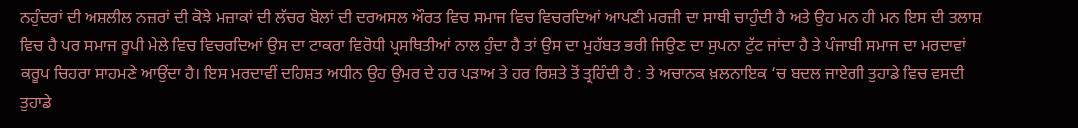ਨਹੁੰਦਰਾਂ ਦੀ ਅਸ਼ਲੀਲ ਨਜ਼ਰਾਂ ਦੀ ਕੋਝੇ ਮਜ਼ਾਕਾਂ ਦੀ ਲੱਚਰ ਬੋਲਾਂ ਦੀ ਦਰਅਸਲ ਔਰਤ ਵਿਚ ਸਮਾਜ ਵਿਚ ਵਿਚਰਦਿਆਂ ਆਪਣੀ ਮਰਜ਼ੀ ਦਾ ਸਾਥੀ ਚਾਹੁੰਦੀ ਹੈ ਅਤੇ ਉਹ ਮਨ ਹੀ ਮਨ ਇਸ ਦੀ ਤਲਾਸ਼ ਵਿਚ ਹੈ ਪਰ ਸਮਾਜ ਰੂਪੀ ਮੇਲੇ ਵਿਚ ਵਿਚਰਦਿਆਂ ਉਸ ਦਾ ਟਾਕਰਾ ਵਿਰੋਧੀ ਪ੍ਰਸਥਿਤੀਆਂ ਨਾਲ ਹੁੰਦਾ ਹੈ ਤਾਂ ਉਸ ਦਾ ਮੁਹੱਬਤ ਭਰੀ ਜਿਉਣ ਦਾ ਸੁਪਨਾ ਟੁੱਟ ਜਾਂਦਾ ਹੈ ਤੇ ਪੰਜਾਬੀ ਸਮਾਜ ਦਾ ਮਰਦਾਵਾਂ ਕਰੂਪ ਚਿਹਰਾ ਸਾਹਮਣੇ ਆਉਂਦਾ ਹੈ। ਇਸ ਮਰਦਾਵੀਂ ਦਹਿਸ਼ਤ ਅਧੀਨ ਉਹ ਉਮਰ ਦੇ ਹਰ ਪੜਾਅ ਤੇ ਹਰ ਰਿਸ਼ਤੇ ਤੋਂ ਤ੍ਰਹਿੰਦੀ ਹੈ : ਤੇ ਅਚਾਨਕ ਖ਼ਲਨਾਇਕ ‘ਚ ਬਦਲ ਜਾਏਗੀ ਤੁਹਾਡੇ ਵਿਚ ਵਸਦੀ ਤੁਹਾਡੇ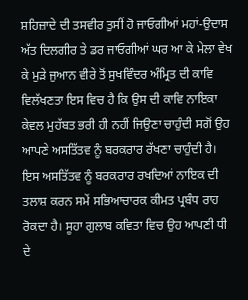ਸ਼ਹਿਜ਼ਾਦੇ ਦੀ ਤਸਵੀਰ ਤੁਸੀਂ ਹੋ ਜਾਓਗੀਆਂ ਮਹਾਂ-ਉਦਾਸ ਅੱਤ ਦਿਲਗੀਰ ਤੇ ਡਰ ਜਾਓਗੀਆਂ ਘਰ ਆ ਕੇ ਮੇਲਾ ਵੇਖ ਕੇ ਮੁੜੇ ਜੁਆਨ ਵੀਰੇ ਤੋਂ ਸੁਖਵਿੰਦਰ ਅੰਮ੍ਰਿਤ ਦੀ ਕਾਵਿ ਵਿਲੱਖਣਤਾ ਇਸ ਵਿਚ ਹੈ ਕਿ ਉਸ ਦੀ ਕਾਵਿ ਨਾਇਕਾ ਕੇਵਲ ਮੁਹੱਬਤ ਭਰੀ ਹੀ ਨਹੀਂ ਜਿਉਣਾ ਚਾਹੁੰਦੀ ਸਗੋਂ ਉਹ ਆਪਣੇ ਅਸਤਿੱਤਵ ਨੂੰ ਬਰਕਰਾਰ ਰੱਖਣਾ ਚਾਹੁੰਦੀ ਹੈ। ਇਸ ਅਸਤਿੱਤਵ ਨੂੰ ਬਰਕਰਾਰ ਰਖਦਿਆਂ ਨਾਇਕ ਦੀ ਤਲਾਸ਼ ਕਰਨ ਸਮੇਂ ਸਭਿਆਚਾਰਕ ਕੀਮਤ ਪ੍ਰਬੰਧ ਰਾਹ ਰੋਕਦਾ ਹੈ। ਸੂਹਾ ਗੁਲਾਬ ਕਵਿਤਾ ਵਿਚ ਉਹ ਆਪਣੀ ਧੀ ਦੇ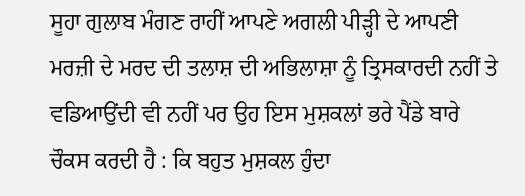ਸੂਹਾ ਗੁਲਾਬ ਮੰਗਣ ਰਾਹੀਂ ਆਪਣੇ ਅਗਲੀ ਪੀੜ੍ਹੀ ਦੇ ਆਪਣੀ ਮਰਜ਼ੀ ਦੇ ਮਰਦ ਦੀ ਤਲਾਸ਼ ਦੀ ਅਭਿਲਾਸ਼ਾ ਨੂੰ ਤ੍ਰਿਸਕਾਰਦੀ ਨਹੀਂ ਤੇ ਵਡਿਆਉਂਦੀ ਵੀ ਨਹੀਂ ਪਰ ਉਹ ਇਸ ਮੁਸ਼ਕਲਾਂ ਭਰੇ ਪੈਂਡੇ ਬਾਰੇ ਚੌਕਸ ਕਰਦੀ ਹੈ : ਕਿ ਬਹੁਤ ਮੁਸ਼ਕਲ ਹੁੰਦਾ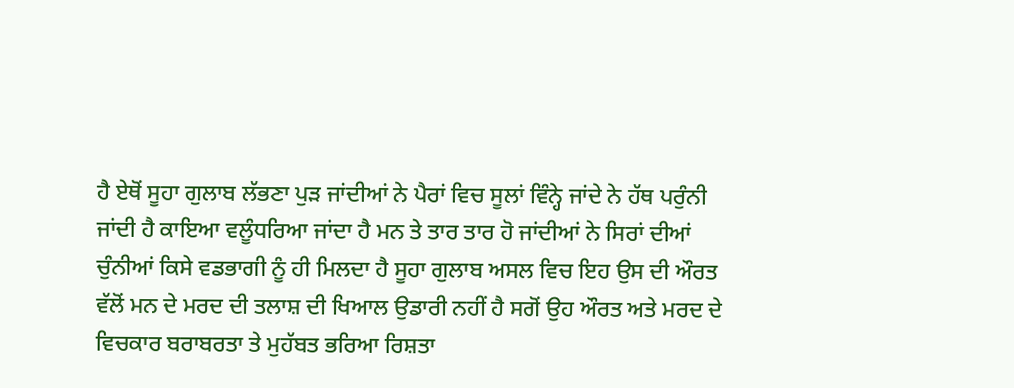ਹੈ ਏਥੋਂ ਸੂਹਾ ਗੁਲਾਬ ਲੱਭਣਾ ਪੁੜ ਜਾਂਦੀਆਂ ਨੇ ਪੈਰਾਂ ਵਿਚ ਸੂਲਾਂ ਵਿੰਨ੍ਹੇ ਜਾਂਦੇ ਨੇ ਹੱਥ ਪਰੁੰਨੀ ਜਾਂਦੀ ਹੈ ਕਾਇਆ ਵਲੂੰਧਰਿਆ ਜਾਂਦਾ ਹੈ ਮਨ ਤੇ ਤਾਰ ਤਾਰ ਹੋ ਜਾਂਦੀਆਂ ਨੇ ਸਿਰਾਂ ਦੀਆਂ ਚੁੰਨੀਆਂ ਕਿਸੇ ਵਡਭਾਗੀ ਨੂੰ ਹੀ ਮਿਲਦਾ ਹੈ ਸੂਹਾ ਗੁਲਾਬ ਅਸਲ ਵਿਚ ਇਹ ਉਸ ਦੀ ਔਰਤ ਵੱਲੋਂ ਮਨ ਦੇ ਮਰਦ ਦੀ ਤਲਾਸ਼ ਦੀ ਖਿਆਲ ਉਡਾਰੀ ਨਹੀਂ ਹੈ ਸਗੋਂ ਉਹ ਔਰਤ ਅਤੇ ਮਰਦ ਦੇ ਵਿਚਕਾਰ ਬਰਾਬਰਤਾ ਤੇ ਮੁਹੱਬਤ ਭਰਿਆ ਰਿਸ਼ਤਾ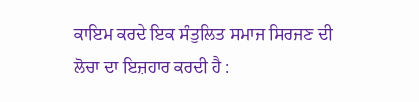ਕਾਇਮ ਕਰਦੇ ਇਕ ਸੰਤੁਲਿਤ ਸਮਾਜ ਸਿਰਜਣ ਦੀ ਲੋਚਾ ਦਾ ਇਜ਼ਹਾਰ ਕਰਦੀ ਹੈ :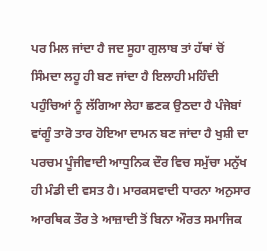ਪਰ ਮਿਲ ਜਾਂਦਾ ਹੈ ਜਦ ਸੂਹਾ ਗੁਲਾਬ ਤਾਂ ਹੱਥਾਂ ਚੋਂ ਸਿੰਮਦਾ ਲਹੂ ਹੀ ਬਣ ਜਾਂਦਾ ਹੈ ਇਲਾਹੀ ਮਹਿੰਦੀ ਪਹੁੰਚਿਆਂ ਨੂੰ ਲੱਗਿਆ ਲੇਹਾ ਛਣਕ ਉਠਦਾ ਹੈ ਪੰਜੇਬਾਂ ਵਾਂਗੂੰ ਤਾਰੋ ਤਾਰ ਹੋਇਆ ਦਾਮਨ ਬਣ ਜਾਂਦਾ ਹੈ ਖੁਸ਼ੀ ਦਾ ਪਰਚਮ ਪੂੰਜੀਵਾਦੀ ਆਧੁਨਿਕ ਦੌਰ ਵਿਚ ਸਮੁੱਚਾ ਮਨੁੱਖ ਹੀ ਮੰਡੀ ਦੀ ਵਸਤ ਹੈ। ਮਾਰਕਸਵਾਦੀ ਧਾਰਨਾ ਅਨੁਸਾਰ ਆਰਥਿਕ ਤੌਰ ਤੇ ਆਜ਼ਾਦੀ ਤੋਂ ਬਿਨਾ ਔਰਤ ਸਮਾਜਿਕ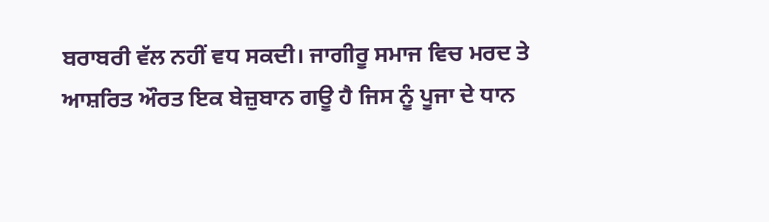ਬਰਾਬਰੀ ਵੱਲ ਨਹੀਂ ਵਧ ਸਕਦੀ। ਜਾਗੀਰੂ ਸਮਾਜ ਵਿਚ ਮਰਦ ਤੇ ਆਸ਼ਰਿਤ ਔਰਤ ਇਕ ਬੇਜ਼ੁਬਾਨ ਗਊ ਹੈ ਜਿਸ ਨੂੰ ਪੂਜਾ ਦੇ ਧਾਨ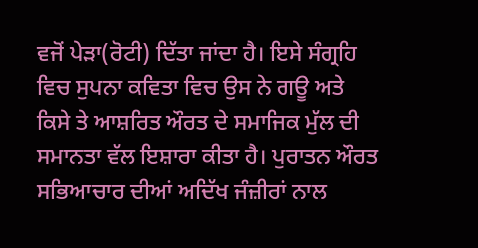ਵਜੋਂ ਪੇੜਾ(ਰੋਟੀ) ਦਿੱਤਾ ਜਾਂਦਾ ਹੈ। ਇਸੇ ਸੰਗ੍ਰਹਿ ਵਿਚ ਸੁਪਨਾ ਕਵਿਤਾ ਵਿਚ ਉਸ ਨੇ ਗਊ ਅਤੇ ਕਿਸੇ ਤੇ ਆਸ਼ਰਿਤ ਔਰਤ ਦੇ ਸਮਾਜਿਕ ਮੁੱਲ ਦੀ ਸਮਾਨਤਾ ਵੱਲ ਇਸ਼ਾਰਾ ਕੀਤਾ ਹੈ। ਪੁਰਾਤਨ ਔਰਤ ਸਭਿਆਚਾਰ ਦੀਆਂ ਅਦਿੱਖ ਜੰਜ਼ੀਰਾਂ ਨਾਲ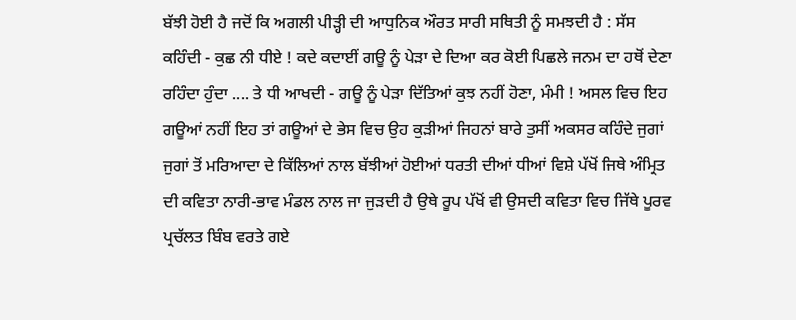ਬੱਝੀ ਹੋਈ ਹੈ ਜਦੋਂ ਕਿ ਅਗਲੀ ਪੀੜ੍ਹੀ ਦੀ ਆਧੁਨਿਕ ਔਰਤ ਸਾਰੀ ਸਥਿਤੀ ਨੂੰ ਸਮਝਦੀ ਹੈ : ਸੱਸ ਕਹਿੰਦੀ - ਕੁਛ ਨੀ ਧੀਏ ! ਕਦੇ ਕਦਾਈਂ ਗਊ ਨੂੰ ਪੇੜਾ ਦੇ ਦਿਆ ਕਰ ਕੋਈ ਪਿਛਲੇ ਜਨਮ ਦਾ ਹਥੋਂ ਦੇਣਾ ਰਹਿੰਦਾ ਹੁੰਦਾ .... ਤੇ ਧੀ ਆਖਦੀ - ਗਊ ਨੂੰ ਪੇੜਾ ਦਿੱਤਿਆਂ ਕੁਝ ਨਹੀਂ ਹੋਣਾ, ਮੰਮੀ ! ਅਸਲ ਵਿਚ ਇਹ ਗਊਆਂ ਨਹੀਂ ਇਹ ਤਾਂ ਗਊਆਂ ਦੇ ਭੇਸ ਵਿਚ ਉਹ ਕੁੜੀਆਂ ਜਿਹਨਾਂ ਬਾਰੇ ਤੁਸੀਂ ਅਕਸਰ ਕਹਿੰਦੇ ਜੁਗਾਂ ਜੁਗਾਂ ਤੋਂ ਮਰਿਆਦਾ ਦੇ ਕਿੱਲਿਆਂ ਨਾਲ ਬੱਝੀਆਂ ਹੋਈਆਂ ਧਰਤੀ ਦੀਆਂ ਧੀਆਂ ਵਿਸ਼ੇ ਪੱਖੋਂ ਜਿਥੇ ਅੰਮ੍ਰਿਤ ਦੀ ਕਵਿਤਾ ਨਾਰੀ-ਭਾਵ ਮੰਡਲ ਨਾਲ ਜਾ ਜੁੜਦੀ ਹੈ ਉਥੇ ਰੂਪ ਪੱਖੋਂ ਵੀ ਉਸਦੀ ਕਵਿਤਾ ਵਿਚ ਜਿੱਥੇ ਪੂਰਵ ਪ੍ਰਚੱਲਤ ਬਿੰਬ ਵਰਤੇ ਗਏ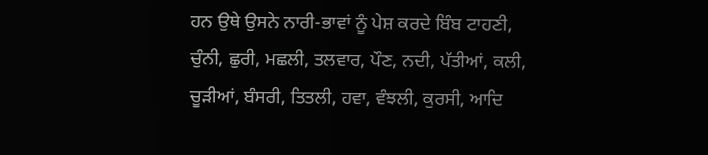ਹਨ ਉਥੇ ਉਸਨੇ ਨਾਰੀ-ਭਾਵਾਂ ਨੂੰ ਪੇਸ਼ ਕਰਦੇ ਬਿੰਬ ਟਾਹਣੀ, ਚੁੰਨੀ, ਛੁਰੀ, ਮਛਲੀ, ਤਲਵਾਰ, ਪੌਣ, ਨਦੀ, ਪੱਤੀਆਂ, ਕਲੀ, ਚੂੜੀਆਂ, ਬੰਸਰੀ, ਤਿਤਲੀ, ਹਵਾ, ਵੰਝਲੀ, ਕੁਰਸੀ, ਆਦਿ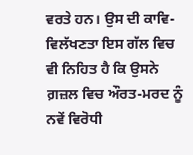ਵਰਤੇ ਹਨ। ਉਸ ਦੀ ਕਾਵਿ-ਵਿਲੱਖਣਤਾ ਇਸ ਗੱਲ ਵਿਚ ਵੀ ਨਿਹਿਤ ਹੈ ਕਿ ਉਸਨੇ ਗ਼ਜ਼ਲ ਵਿਚ ਔਰਤ-ਮਰਦ ਨੂੰ ਨਵੇਂ ਵਿਰੋਧੀ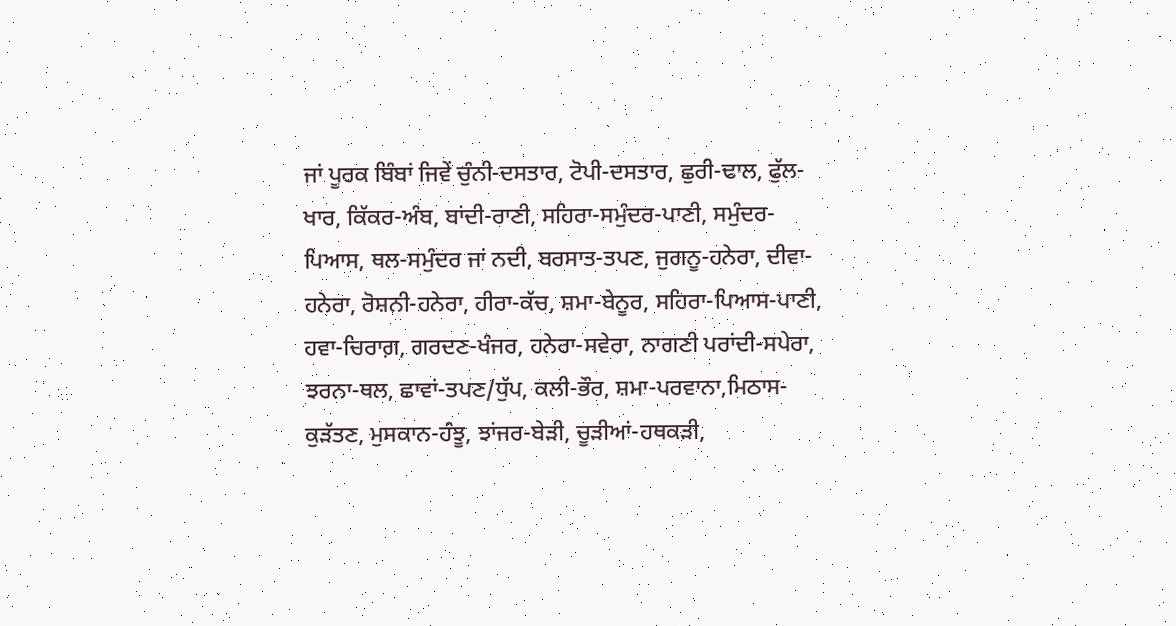ਜਾਂ ਪੂਰਕ ਬਿੰਬਾਂ ਜਿਵੇਂ ਚੁੰਨੀ-ਦਸਤਾਰ, ਟੋਪੀ-ਦਸਤਾਰ, ਛੁਰੀ-ਢਾਲ, ਫੁੱਲ-ਖਾਰ, ਕਿੱਕਰ-ਅੰਬ, ਬਾਂਦੀ-ਰਾਣੀ, ਸਹਿਰਾ-ਸਮੁੰਦਰ-ਪਾਣੀ, ਸਮੁੰਦਰ-ਪਿਆਸ, ਥਲ-ਸਮੁੰਦਰ ਜਾਂ ਨਦੀ, ਬਰਸਾਤ-ਤਪਣ, ਜੁਗਨੂ-ਹਨੇਰਾ, ਦੀਵਾ-ਹਨੇਰਾ, ਰੋਸ਼ਨੀ-ਹਨੇਰਾ, ਹੀਰਾ-ਕੱਚ, ਸ਼ਮਾ-ਬੇਨੂਰ, ਸਹਿਰਾ-ਪਿਆਸ-ਪਾਣੀ, ਹਵਾ-ਚਿਰਾਗ਼, ਗਰਦਣ-ਖੰਜਰ, ਹਨੇਰਾ-ਸਵੇਰਾ, ਨਾਗਣੀ ਪਰਾਂਦੀ-ਸਪੇਰਾ, ਝਰਨਾ-ਥਲ, ਛਾਵਾਂ-ਤਪਣ/ਧੁੱਪ, ਕਲੀ-ਭੌਰ, ਸ਼ਮਾ-ਪਰਵਾਨਾ,ਮਿਠਾਸ-ਕੁੜੱਤਣ, ਮੁਸਕਾਨ-ਹੰਝੂ, ਝਾਂਜਰ-ਬੇੜੀ, ਚੂੜੀਆਂ-ਹਥਕੜੀ,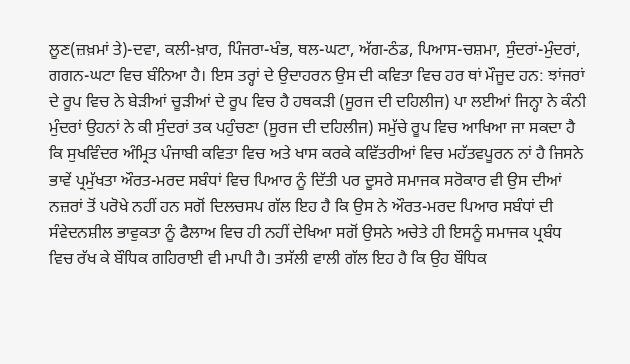ਲੂਣ(ਜ਼ਖ਼ਮਾਂ ਤੇ)-ਦਵਾ, ਕਲੀ-ਖ਼ਾਰ, ਪਿੰਜਰਾ-ਖੰਭ, ਥਲ-ਘਟਾ, ਅੱਗ-ਠੰਡ, ਪਿਆਸ-ਚਸ਼ਮਾ, ਸੁੰਦਰਾਂ-ਮੁੰਦਰਾਂ, ਗਗਨ-ਘਟਾ ਵਿਚ ਬੰਨਿਆ ਹੈ। ਇਸ ਤਰ੍ਹਾਂ ਦੇ ਉਦਾਹਰਨ ਉਸ ਦੀ ਕਵਿਤਾ ਵਿਚ ਹਰ ਥਾਂ ਮੌਜੂਦ ਹਨ: ਝਾਂਜਰਾਂ ਦੇ ਰੂਪ ਵਿਚ ਨੇ ਬੇੜੀਆਂ ਚੂੜੀਆਂ ਦੇ ਰੂਪ ਵਿਚ ਹੈ ਹਥਕੜੀ (ਸੂਰਜ ਦੀ ਦਹਿਲੀਜ) ਪਾ ਲਈਆਂ ਜਿਨ੍ਹਾ ਨੇ ਕੰਨੀ ਮੁੰਦਰਾਂ ਉਹਨਾਂ ਨੇ ਕੀ ਸੁੰਦਰਾਂ ਤਕ ਪਹੁੰਚਣਾ (ਸੂਰਜ ਦੀ ਦਹਿਲੀਜ) ਸਮੁੱਚੇ ਰੂਪ ਵਿਚ ਆਖਿਆ ਜਾ ਸਕਦਾ ਹੈ ਕਿ ਸੁਖਵਿੰਦਰ ਅੰਮ੍ਰਿਤ ਪੰਜਾਬੀ ਕਵਿਤਾ ਵਿਚ ਅਤੇ ਖਾਸ ਕਰਕੇ ਕਵਿੱਤਰੀਆਂ ਵਿਚ ਮਹੱਤਵਪੂਰਨ ਨਾਂ ਹੈ ਜਿਸਨੇ ਭਾਵੇਂ ਪ੍ਰਮੁੱਖਤਾ ਔਰਤ-ਮਰਦ ਸਬੰਧਾਂ ਵਿਚ ਪਿਆਰ ਨੂੰ ਦਿੱਤੀ ਪਰ ਦੂਸਰੇ ਸਮਾਜਕ ਸਰੋਕਾਰ ਵੀ ਉਸ ਦੀਆਂ ਨਜ਼ਰਾਂ ਤੋਂ ਪਰੋਖੇ ਨਹੀਂ ਹਨ ਸਗੋਂ ਦਿਲਚਸਪ ਗੱਲ ਇਹ ਹੈ ਕਿ ਉਸ ਨੇ ਔਰਤ-ਮਰਦ ਪਿਆਰ ਸਬੰਧਾਂ ਦੀ ਸੰਵੇਦਨਸ਼ੀਲ ਭਾਵੁਕਤਾ ਨੂੰ ਫੈਲਾਅ ਵਿਚ ਹੀ ਨਹੀਂ ਦੇਖਿਆ ਸਗੋਂ ਉਸਨੇ ਅਚੇਤੇ ਹੀ ਇਸਨੂੰ ਸਮਾਜਕ ਪ੍ਰਬੰਧ ਵਿਚ ਰੱਖ ਕੇ ਬੌਧਿਕ ਗਹਿਰਾਈ ਵੀ ਮਾਪੀ ਹੈ। ਤਸੱਲੀ ਵਾਲੀ ਗੱਲ ਇਹ ਹੈ ਕਿ ਉਹ ਬੌਧਿਕ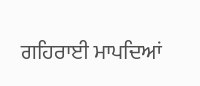ਗਹਿਰਾਈ ਮਾਪਦਿਆਂ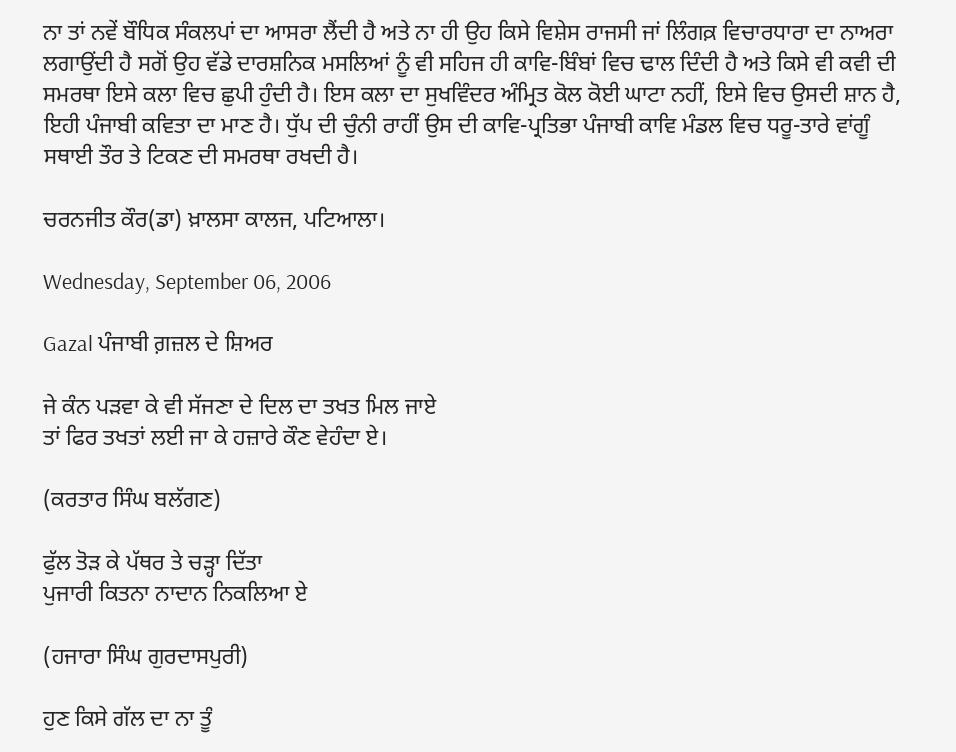ਨਾ ਤਾਂ ਨਵੇਂ ਬੌਧਿਕ ਸੰਕਲਪਾਂ ਦਾ ਆਸਰਾ ਲੈਂਦੀ ਹੈ ਅਤੇ ਨਾ ਹੀ ਉਹ ਕਿਸੇ ਵਿਸ਼ੇਸ ਰਾਜਸੀ ਜਾਂ ਲਿੰਗਕ਼ ਵਿਚਾਰਧਾਰਾ ਦਾ ਨਾਅਰਾ ਲਗਾਉਂਦੀ ਹੈ ਸਗੋਂ ਉਹ ਵੱਡੇ ਦਾਰਸ਼ਨਿਕ ਮਸਲਿਆਂ ਨੂੰ ਵੀ ਸਹਿਜ ਹੀ ਕਾਵਿ-ਬਿੰਬਾਂ ਵਿਚ ਢਾਲ ਦਿੰਦੀ ਹੈ ਅਤੇ ਕਿਸੇ ਵੀ ਕਵੀ ਦੀ ਸਮਰਥਾ ਇਸੇ ਕਲਾ ਵਿਚ ਛੁਪੀ ਹੁੰਦੀ ਹੈ। ਇਸ ਕਲਾ ਦਾ ਸੁਖਵਿੰਦਰ ਅੰਮ੍ਰਿਤ ਕੋਲ ਕੋਈ ਘਾਟਾ ਨਹੀਂ, ਇਸੇ ਵਿਚ ਉਸਦੀ ਸ਼ਾਨ ਹੈ, ਇਹੀ ਪੰਜਾਬੀ ਕਵਿਤਾ ਦਾ ਮਾਣ ਹੈ। ਧੁੱਪ ਦੀ ਚੁੰਨੀ ਰਾਹੀਂ ਉਸ ਦੀ ਕਾਵਿ-ਪ੍ਰਤਿਭਾ ਪੰਜਾਬੀ ਕਾਵਿ ਮੰਡਲ ਵਿਚ ਧਰੂ-ਤਾਰੇ ਵਾਂਗੂੰ ਸਥਾਈ ਤੌਰ ਤੇ ਟਿਕਣ ਦੀ ਸਮਰਥਾ ਰਖਦੀ ਹੈ।

ਚਰਨਜੀਤ ਕੌਰ(ਡਾ) ਖ਼ਾਲਸਾ ਕਾਲਜ, ਪਟਿਆਲਾ।

Wednesday, September 06, 2006

Gazal ਪੰਜਾਬੀ ਗ਼ਜ਼ਲ ਦੇ ਸ਼ਿਅਰ

ਜੇ ਕੰਨ ਪੜਵਾ ਕੇ ਵੀ ਸੱਜਣਾ ਦੇ ਦਿਲ ਦਾ ਤਖਤ ਮਿਲ ਜਾਏ
ਤਾਂ ਫਿਰ ਤਖਤਾਂ ਲਈ ਜਾ ਕੇ ਹਜ਼ਾਰੇ ਕੌਣ ਵੇਹੰਦਾ ਏ।

(ਕਰਤਾਰ ਸਿੰਘ ਬਲੱਗਣ)

ਫੁੱਲ ਤੋੜ ਕੇ ਪੱਥਰ ਤੇ ਚੜ੍ਹਾ ਦਿੱਤਾ
ਪੁਜਾਰੀ ਕਿਤਨਾ ਨਾਦਾਨ ਨਿਕਲਿਆ ਏ

(ਹਜਾਰਾ ਸਿੰਘ ਗੁਰਦਾਸਪੁਰੀ)

ਹੁਣ ਕਿਸੇ ਗੱਲ ਦਾ ਨਾ ਤੂੰ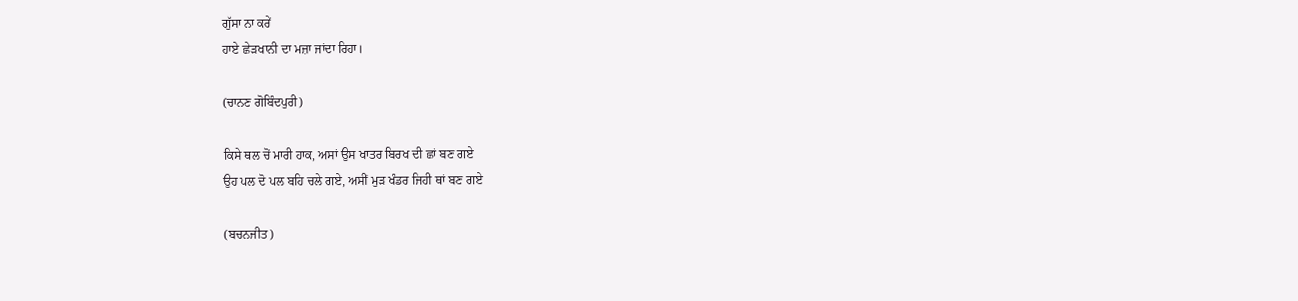ਗੁੱਸਾ ਨਾ ਕਰੇਂ
ਹਾਏ ਛੇੜਖਾਨੀ ਦਾ ਮਜ਼ਾ ਜਾਂਦਾ ਰਿਹਾ।

(ਚਾਨਣ ਗੋਬਿੰਦਪੁਰੀ)

ਕਿਸੇ ਥਲ ਚੋਂ ਮਾਰੀ ਹਾਕ, ਅਸਾਂ ਉਸ ਖਾਤਰ ਬਿਰਖ ਦੀ ਛਾਂ ਬਣ ਗਏ
ਉਹ ਪਲ ਦੋ ਪਲ ਬਹਿ ਚਲੇ ਗਏ, ਅਸੀਂ ਮੁੜ ਖੰਡਰ ਜਿਹੀ ਥਾਂ ਬਣ ਗਏ

(ਬਚਨਜੀਤ)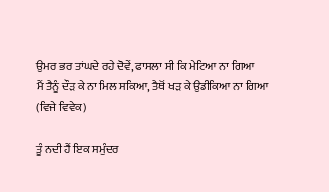ਉਮਰ ਭਰ ਤਾਂਘਦੇ ਰਹੇ ਦੋਵੇਂ, ਫਾਸਲਾ ਸੀ ਕਿ ਮੇਟਿਆ ਨਾ ਗਿਆ
ਮੈਂ ਤੈਨੂੰ ਦੌੜ ਕੇ ਨਾ ਮਿਲ ਸਕਿਆ, ਤੈਥੋਂ ਖੜ ਕੇ ਉਡੀਕਿਆ ਨਾ ਗਿਆ
(ਵਿਜੇ ਵਿਵੇਕ)

ਤੂੰ ਨਦੀ ਹੈਂ ਇਕ ਸਮੁੰਦਰ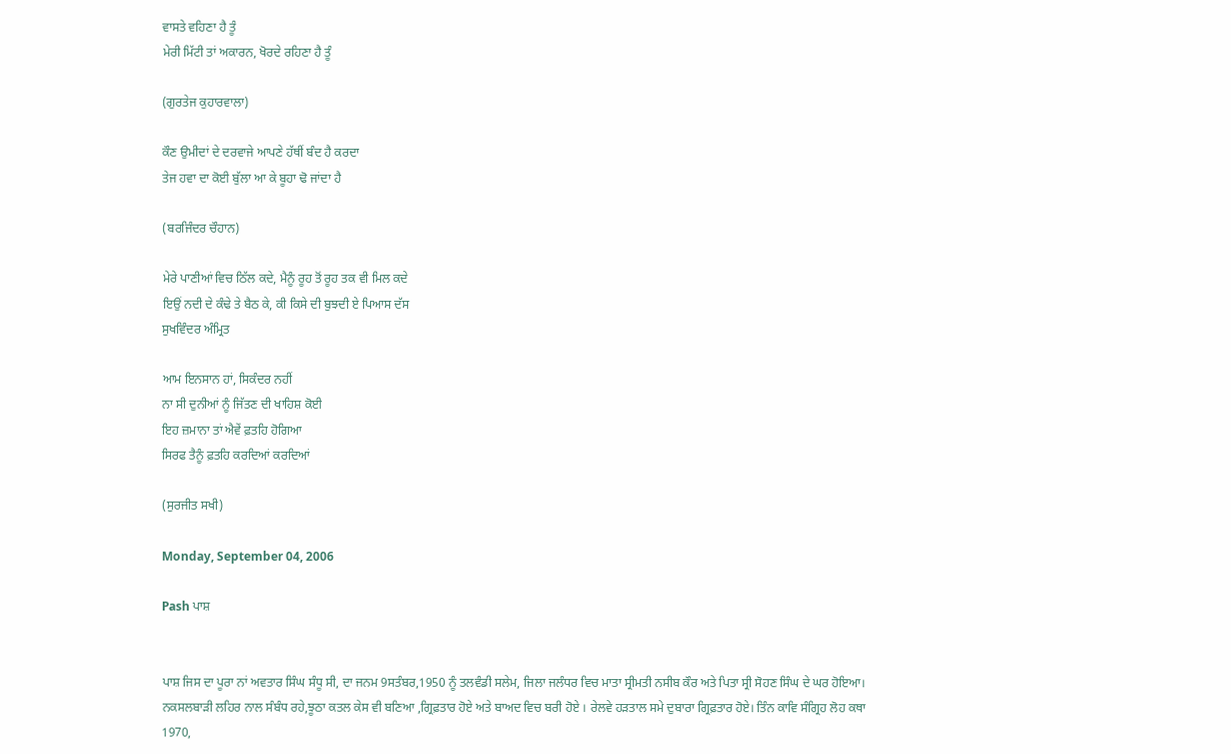ਵਾਸਤੇ ਵਹਿਣਾ ਹੈ ਤੂੰ
ਮੇਰੀ ਮਿੱਟੀ ਤਾਂ ਅਕਾਰਨ, ਖੋਰਦੇ ਰਹਿਣਾ ਹੈ ਤੂੰ

(ਗੁਰਤੇਜ ਕੁਹਾਰਵਾਲਾ)

ਕੌਣ ਉਮੀਦਾਂ ਦੇ ਦਰਵਾਜੇ ਆਪਣੇ ਹੱਥੀਂ ਬੰਦ ਹੈ ਕਰਦਾ
ਤੇਜ ਹਵਾ ਦਾ ਕੋਈ ਬੁੱਲਾ ਆ ਕੇ ਬੂਹਾ ਢੋ ਜਾਂਦਾ ਹੈ

(ਬਰਜਿੰਦਰ ਚੌਹਾਨ)

ਮੇਰੇ ਪਾਣੀਆਂ ਵਿਚ ਠਿੱਲ ਕਦੇ, ਮੈਨੂੰ ਰੂਹ ਤੋਂ ਰੂਹ ਤਕ ਵੀ ਮਿਲ ਕਦੇ
ਇਉਂ ਨਦੀ ਦੇ ਕੰਢੇ ਤੇ ਬੈਠ ਕੇ, ਕੀ ਕਿਸੇ ਦੀ ਬੁਝਦੀ ਏ ਪਿਆਸ ਦੱਸ
ਸੁਖਵਿੰਦਰ ਅੰਮ੍ਰਿਤ

ਆਮ ਇਨਸਾਨ ਹਾਂ, ਸਿਕੰਦਰ ਨਹੀਂ
ਨਾ ਸੀ ਦੁਨੀਆਂ ਨੂੰ ਜਿੱਤਣ ਦੀ ਖਾਹਿਸ਼ ਕੋਈ
ਇਹ ਜ਼ਮਾਨਾ ਤਾਂ ਐਵੇਂ ਫ਼ਤਹਿ ਹੋਗਿਆ
ਸਿਰਫ ਤੈਨੂੰ ਫ਼ਤਹਿ ਕਰਦਿਆਂ ਕਰਦਿਆਂ

(ਸੁਰਜੀਤ ਸਖੀ)

Monday, September 04, 2006

Pash ਪਾਸ਼


ਪਾਸ਼ ਜਿਸ ਦਾ ਪੂਰਾ ਨਾਂ ਅਵਤਾਰ ਸਿੰਘ ਸੰਧੂ ਸੀ, ਦਾ ਜਨਮ 9ਸਤੰਬਰ,1950 ਨੂੰ ਤਲਵੰਡੀ ਸਲੇਮ, ਜਿਲਾ ਜਲੰਧਰ ਵਿਚ ਮਾਤਾ ਸ੍ਰੀਮਤੀ ਨਸੀਬ ਕੌਰ ਅਤੇ ਪਿਤਾ ਸ੍ਰੀ ਸੋਹਣ ਸਿੰਘ ਦੇ ਘਰ ਹੋਇਆ। ਨਕਸਲਬਾੜੀ ਲਹਿਰ ਨਾਲ ਸੰਬੰਧ ਰਹੇ,ਝੂਠਾ ਕਤਲ ਕੇਸ ਵੀ ਬਣਿਆ ,ਗ੍ਰਿਫ਼ਤਾਰ ਹੋਏ ਅਤੇ ਬਾਅਦ ਵਿਚ ਬਰੀ ਹੋਏ । ਰੇਲਵੇ ਹੜਤਾਲ ਸਮੇ ਦੁਬਾਰਾ ਗ੍ਰਿਫ਼ਤਾਰ ਹੋਏ। ਤਿੰਨ ਕਾਵਿ ਸੰਗ੍ਰਿਹ ਲੋਹ ਕਥਾ 1970,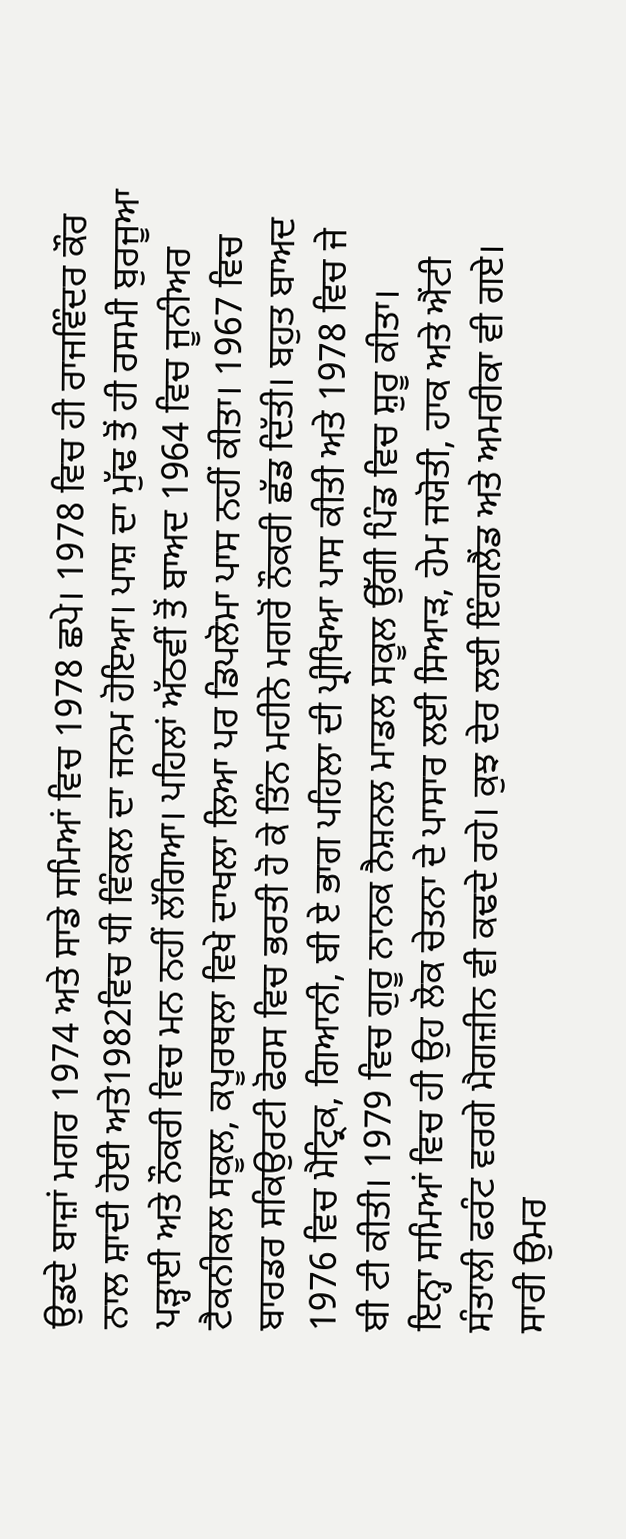ਉਡਦੇ ਬਾਜ਼ਾਂ ਮਗਰ 1974 ਅਤੇ ਸਾਡੇ ਸਮਿਆਂ ਵਿਚ 1978 ਛਪੇ। 1978 ਵਿਚ ਹੀ ਰਾਜਵਿੰਦਰ ਕੌਰ ਨਾਲ ਸ਼ਾਦੀ ਹੋਈ ਅਤੇ1982ਵਿਚ ਧੀ ਵਿੰਕਲ ਦਾ ਜਨਮ ਹੋਇਆ। ਪਾਸ਼ ਦਾ ਮੁੱਢ ਤੋਂ ਹੀ ਰਸਮੀ ਬੁਰਜੂਆ ਪੜ੍ਹਾਈ ਅਤੇ ਨੌਕਰੀ ਵਿਚ ਮਨ ਨਹੀਂ ਲੱਗਿਆ। ਪਹਿਲਾਂ ਅੱਠਵੀਂ ਤੋਂ ਬਾਅਦ 1964 ਵਿਚ ਜੂਨੀਅਰ ਟੈਕਨੀਕਲ ਸਕੂਲ, ਕਪੂਰਥਲਾ ਵਿਖੇ ਦਾਖਲਾ ਲਿਆ ਪਰ ਡਿਪਲੋਮਾ ਪਾਸ ਨਹੀਂ ਕੀਤਾ। 1967 ਵਿਚ ਬਾਰਡਰ ਸਕਿਉਰਟੀ ਫੋਰਸ ਵਿਚ ਭਰਤੀ ਹੋ ਕੇ ਤਿੰਨ ਮਹੀਨੇ ਮਗਰੋਂ ਨੌਕਰੀ ਛੱਡ ਦਿੱਤੀ। ਬਹੁਤ ਬਾਅਦ 1976 ਵਿਚ ਮੈਟ੍ਰਿਕ, ਗਿਆਨੀ, ਬੀ ਏ ਭਾਗ ਪਹਿਲਾ ਦੀ ਪ੍ਰੀਖਿਆ ਪਾਸ ਕੀਤੀ ਅਤੇ 1978 ਵਿਚ ਜੇ ਬੀ ਟੀ ਕੀਤੀ। 1979 ਵਿਚ ਗੁਰੂ ਨਾਨਕ ਨੈਸ਼ਨਲ ਮਾਡਲ ਸਕੂਲ ਉੱਗੀ ਪਿੰਡ ਵਿਚ ਸ਼ੁਰੂ ਕੀਤਾ।
ਇਨ੍ਹਾ ਸਮਿਆਂ ਵਿਚ ਹੀ ਉਹ ਲੋਕ ਚੇਤਨਾ ਦੇ ਪਾਸਾਰ ਲਈ ਸਿਆੜ, ਹੇਮ ਜਯੋਤੀ, ਹਾਕ ਅਤੇ ਐਂਟੀ ਸੰਤਾਲੀ ਫਰੰਟ ਵਰਗੇ ਮੈਗਜ਼ੀਨ ਵੀ ਕਢਦੇ ਰਹੇ। ਕੁਝ ਦੇਰ ਲਈ ਇੰਗਲੈਂਡ ਅਤੇ ਅਮਰੀਕਾ ਵੀ ਗਏ। ਸਾਰੀ ਉਮਰ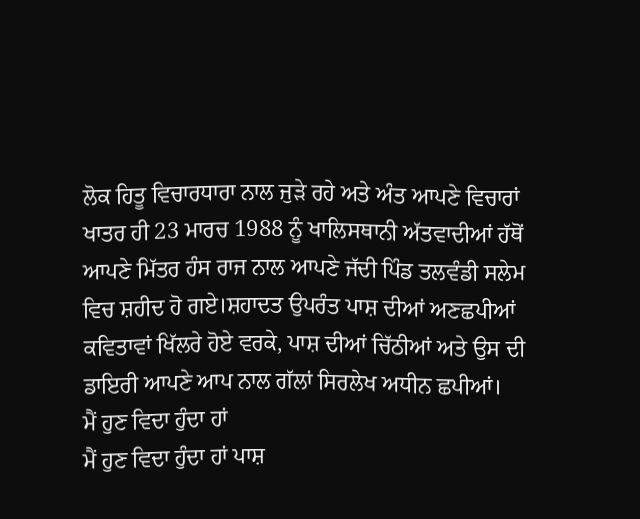ਲੋਕ ਹਿਤੂ ਵਿਚਾਰਧਾਰਾ ਨਾਲ ਜੁੜੇ ਰਹੇ ਅਤੇ ਅੰਤ ਆਪਣੇ ਵਿਚਾਰਾਂ ਖਾਤਰ ਹੀ 23 ਮਾਰਚ 1988 ਨੂੰ ਖਾਲਿਸਥਾਨੀ ਅੱਤਵਾਦੀਆਂ ਹੱਥੋਂ ਆਪਣੇ ਮਿੱਤਰ ਹੰਸ ਰਾਜ ਨਾਲ ਆਪਣੇ ਜੱਦੀ ਪਿੰਡ ਤਲਵੰਡੀ ਸਲੇਮ ਵਿਚ ਸ਼ਹੀਦ ਹੋ ਗਏ।ਸ਼ਹਾਦਤ ਉਪਰੰਤ ਪਾਸ਼ ਦੀਆਂ ਅਣਛਪੀਆਂ ਕਵਿਤਾਵਾਂ ਖਿੱਲਰੇ ਹੋਏ ਵਰਕੇ, ਪਾਸ਼ ਦੀਆਂ ਚਿੱਠੀਆਂ ਅਤੇ ਉਸ ਦੀ ਡਾਇਰੀ ਆਪਣੇ ਆਪ ਨਾਲ ਗੱਲਾਂ ਸਿਰਲੇਖ ਅਧੀਨ ਛਪੀਆਂ।
ਮੈਂ ਹੁਣ ਵਿਦਾ ਹੁੰਦਾ ਹਾਂ
ਮੈਂ ਹੁਣ ਵਿਦਾ ਹੁੰਦਾ ਹਾਂ ਪਾਸ਼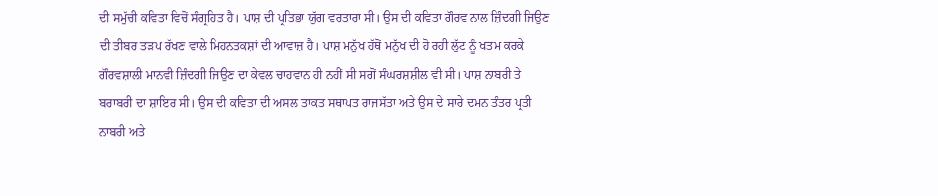ਦੀ ਸਮੁੱਚੀ ਕਵਿਤਾ ਵਿਚੋਂ ਸੰਗ੍ਰਹਿਤ ਹੈ। ਪਾਸ਼ ਦੀ ਪ੍ਰਤਿਭਾ ਯੁੱਗ ਵਰਤਾਰਾ ਸੀ। ਉਸ ਦੀ ਕਵਿਤਾ ਗੌਰਵ ਨਾਲ ਜ਼ਿੰਦਗੀ ਜਿਉਣ ਦੀ ਤੀਬਰ ਤੜਪ ਰੱਖਣ ਵਾਲੇ ਮਿਹਨਤਕਸ਼ਾਂ ਦੀ ਆਵਾਜ਼ ਹੈ। ਪਾਸ਼ ਮਨੁੱਖ ਹੱਥੋਂ ਮਨੁੱਖ ਦੀ ਹੋ ਰਹੀ ਲੁੱਟ ਨੂੰ ਖਤਮ ਕਰਕੇ ਗੌਰਵਸ਼ਾਲੀ ਮਾਨਵੀ ਜ਼ਿੰਦਗੀ ਜਿਉਣ ਦਾ ਕੇਵਲ ਚਾਹਵਾਨ ਹੀ ਨਹੀਂ ਸੀ ਸਗੋਂ ਸੰਘਰਸ਼ਸ਼ੀਲ ਵੀ ਸੀ। ਪਾਸ਼ ਨਾਬਰੀ ਤੇ ਬਰਾਬਰੀ ਦਾ ਸ਼ਾਇਰ ਸੀ। ਉਸ ਦੀ ਕਵਿਤਾ ਦੀ ਅਸਲ ਤਾਕਤ ਸਥਾਪਤ ਰਾਜਸੱਤਾ ਅਤੇ ਉਸ ਦੇ ਸਾਰੇ ਦਮਨ ਤੰਤਰ ਪ੍ਰਤੀ ਨਾਬਰੀ ਅਤੇ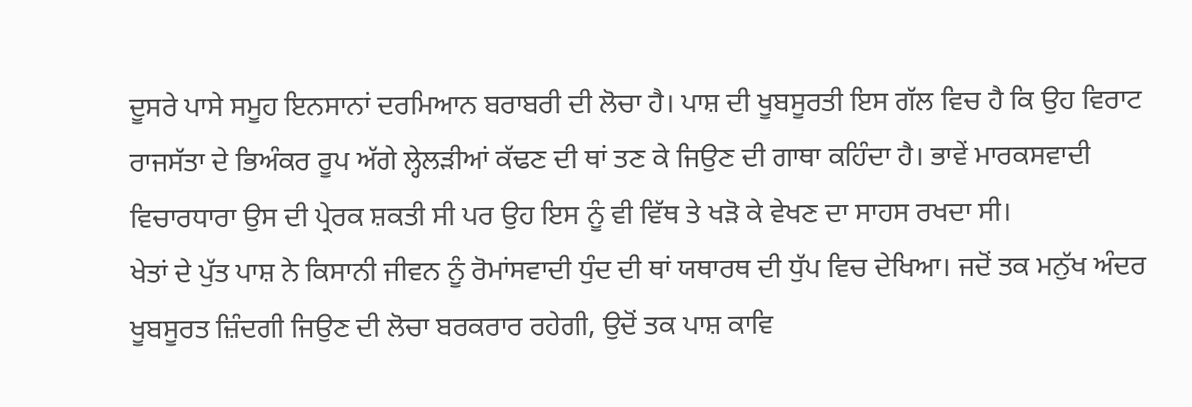ਦੂਸਰੇ ਪਾਸੇ ਸਮੂਹ ਇਨਸਾਨਾਂ ਦਰਮਿਆਨ ਬਰਾਬਰੀ ਦੀ ਲੋਚਾ ਹੈ। ਪਾਸ਼ ਦੀ ਖੂਬਸੂਰਤੀ ਇਸ ਗੱਲ ਵਿਚ ਹੈ ਕਿ ਉਹ ਵਿਰਾਟ ਰਾਜਸੱਤਾ ਦੇ ਭਿਅੰਕਰ ਰੂਪ ਅੱਗੇ ਲ੍ਹੇਲੜੀਆਂ ਕੱਢਣ ਦੀ ਥਾਂ ਤਣ ਕੇ ਜਿਉਣ ਦੀ ਗਾਥਾ ਕਹਿੰਦਾ ਹੈ। ਭਾਵੇਂ ਮਾਰਕਸਵਾਦੀ ਵਿਚਾਰਧਾਰਾ ਉਸ ਦੀ ਪ੍ਰੇਰਕ ਸ਼ਕਤੀ ਸੀ ਪਰ ਉਹ ਇਸ ਨੂੰ ਵੀ ਵਿੱਥ ਤੇ ਖੜੋ ਕੇ ਵੇਖਣ ਦਾ ਸਾਹਸ ਰਖਦਾ ਸੀ।
ਖੇਤਾਂ ਦੇ ਪੁੱਤ ਪਾਸ਼ ਨੇ ਕਿਸਾਨੀ ਜੀਵਨ ਨੂੰ ਰੋਮਾਂਸਵਾਦੀ ਧੁੰਦ ਦੀ ਥਾਂ ਯਥਾਰਥ ਦੀ ਧੁੱਪ ਵਿਚ ਦੇਖਿਆ। ਜਦੋਂ ਤਕ ਮਨੁੱਖ ਅੰਦਰ ਖੂਬਸੂਰਤ ਜ਼ਿੰਦਗੀ ਜਿਉਣ ਦੀ ਲੋਚਾ ਬਰਕਰਾਰ ਰਹੇਗੀ, ਉਦੋਂ ਤਕ ਪਾਸ਼ ਕਾਵਿ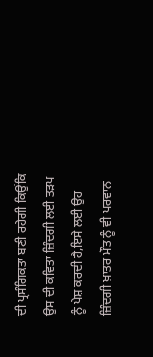ਦੀ ਪ੍ਰਸੰਗਿਕਤਾ ਬਣੀ ਰਹੇਗੀ ਕਿਉਂਕਿ ਉਸ ਦੀ ਕਵਿਤਾ ਜ਼ਿੰਦਗੀ ਲਈ ਤੜਪ ਨੂੰ ਪੇਸ਼ ਕਰਦੀ ਹੈ,ਇਸੇ ਲਈ ਉਹ ਜ਼ਿੰਦਗੀ ਖ਼ਾਤਰ ਮੌਤ ਨੂੰ ਵੀ ਪਰਵਾਨ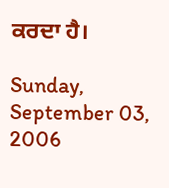ਕਰਦਾ ਹੈ।

Sunday, September 03, 2006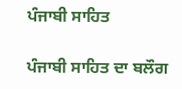ਪੰਜਾਬੀ ਸਾਹਿਤ

ਪੰਜਾਬੀ ਸਾਹਿਤ ਦਾ ਬਲੌਗ